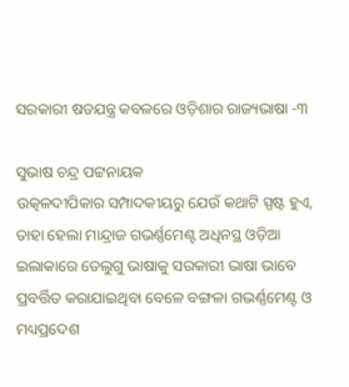ସରକାରୀ ଷଡଯନ୍ତ୍ର କବଳରେ ଓଡ଼ିଶାର ରାଜ୍ୟଭାଷା -୩

ସୁଭାଷ ଚନ୍ଦ୍ର ପଟ୍ଟନାୟକ
ଉତ୍କଳଦୀପିକାର ସମ୍ପାଦକୀୟରୁ ଯେଉଁ କଥାଟି ସ୍ପଷ୍ଟ ହୁଏ, ତାହା ହେଲା ମାନ୍ଦ୍ରାଜ ଗଭର୍ଣ୍ଣମେଣ୍ଟ ଅଧିନସ୍ଥ ଓଡ଼ିଆ ଇଲାକାରେ ତେଲୁଗୁ ଭାଷାକୁ ସରକାରୀ ଭାଷା ଭାବେ ପ୍ରବର୍ତ୍ତିତ କରାଯାଇଥିବା ବେଳେ ବଙ୍ଗଳା ଗଭର୍ଣ୍ଣମେଣ୍ଟ ଓ ମଧ୍ୟପ୍ରଦେଶ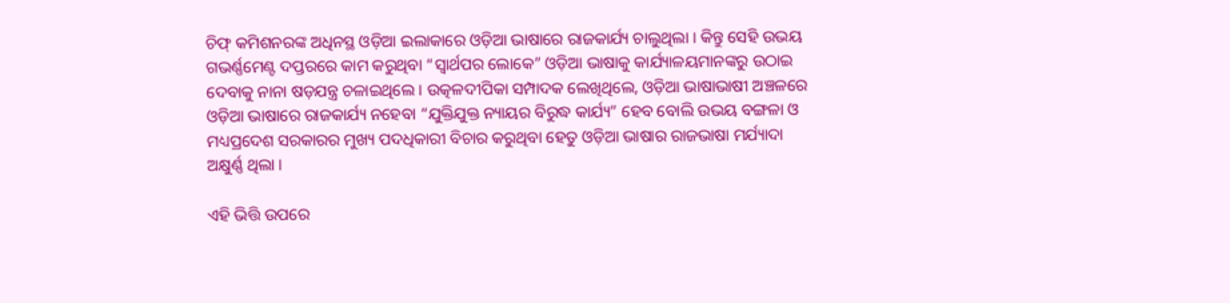ଚିଫ୍ କମିଶନରଙ୍କ ଅଧିନସ୍ଥ ଓଡ଼ିଆ ଇଲାକାରେ ଓଡ଼ିଆ ଭାଷାରେ ରାଜକାର୍ଯ୍ୟ ଚାଲୁଥିଲା । କିନ୍ତୁ ସେହି ଉଭୟ ଗଭର୍ଣ୍ଣମେଣ୍ଟ ଦପ୍ତରରେ କାମ କରୁଥିବା “ସ୍ଵାର୍ଥପର ଲୋକେ” ଓଡ଼ିଆ ଭାଷାକୁ କାର୍ଯ୍ୟାଳୟମାନଙ୍କରୁ ଉଠାଇ ଦେବାକୁ ନାନା ଷଡ଼ଯନ୍ତ୍ର ଚଳାଇଥିଲେ । ଉତ୍କଳଦୀପିକା ସମ୍ପାଦକ ଲେଖିଥିଲେ, ଓଡ଼ିଆ ଭାଷାଭାଷୀ ଅଞ୍ଚଳରେ ଓଡ଼ିଆ ଭାଷାରେ ରାଜକାର୍ଯ୍ୟ ନହେବା “ଯୁକ୍ତିଯୁକ୍ତ ନ୍ୟାୟର ବିରୁଦ୍ଧ କାର୍ଯ୍ୟ” ହେବ ବୋଲି ଉଭୟ ବଙ୍ଗଳା ଓ ମଧ୍ୟପ୍ରଦେଶ ସରକାରର ମୁଖ୍ୟ ପଦଧିକାରୀ ବିଚାର କରୁଥିବା ହେତୁ ଓଡ଼ିଆ ଭାଷାର ରାଜଭାଷା ମର୍ଯ୍ୟାଦା ଅକ୍ଷୁର୍ଣ୍ଣ ଥିଲା ।

ଏହି ଭିତ୍ତି ଉପରେ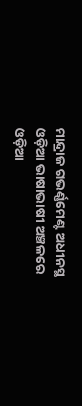ମାନ୍ଦ୍ରାଜ ଗଭର୍ଣ୍ଣମେଣ୍ଟ ଅଧୀନସ୍ଥ ଓଡ଼ିଆ ଭାଷାଭାଷୀ ଅଞ୍ଚଳରେ ଓଡ଼ିଆ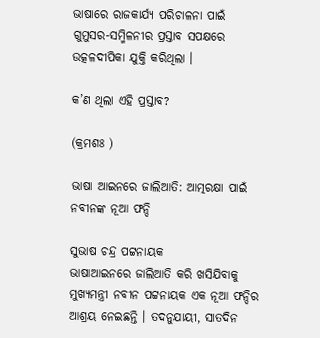ଭାଷାରେ ରାଜକାର୍ଯ୍ୟ ପରିଚାଳନା ପାଇଁ ଗୁମୁସର-ସମ୍ମିଳନୀର ପ୍ରସ୍ତାବ ସପକ୍ଷରେ ଉତ୍କଳଦୀପିକା ଯୁକ୍ତି କରିଥିଲା ।

କ’ଣ ଥିଲା ଏହି ପ୍ରସ୍ତାବ?

(କ୍ରମଶଃ )

ଭାଷା ଆଇନରେ ଜାଲିଆତି: ଆତ୍ମରକ୍ଷା ପାଇଁ ନବୀନଙ୍କ ନୂଆ ଫନ୍ଦି

ସୁଭାଷ ଚନ୍ଦ୍ର ପଟ୍ଟନାୟକ
ଭାଷାଆଇନରେ ଜାଲିଆତି କରି ଖସିଯିବାକୁ ମୁଖ୍ୟମନ୍ତ୍ରୀ ନବୀନ ପଟ୍ଟନାୟକ ଏକ ନୂଆ ଫନ୍ଦିର ଆଶ୍ରୟ ନେଇଛନ୍ତି । ତଦନୁଯାୟୀ, ସାତଦିନ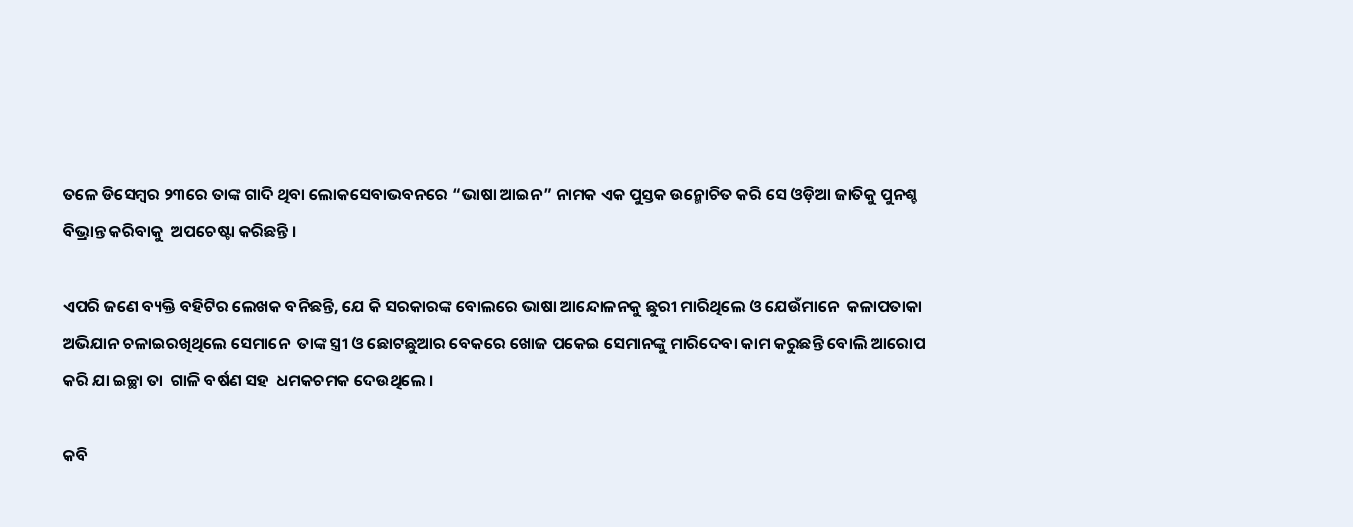ତଳେ ଡିସେମ୍ବର ୨୩ରେ ତାଙ୍କ ଗାଦି ଥିବା ଲୋକସେବାଭବନରେ “ଭାଷା ଆଇନ” ନାମକ ଏକ ପୁସ୍ତକ ଉନ୍ମୋଚିତ କରି ସେ ଓଡ଼ିଆ ଜାତିକୁ ପୁନଶ୍ଚ ବିଭ୍ରାନ୍ତ କରିବାକୁ  ଅପଚେଷ୍ଟା କରିଛନ୍ତି ।

ଏପରି ଜଣେ ବ୍ୟକ୍ତି ବହିଟିର ଲେଖକ ବନିଛନ୍ତି, ଯେ କି ସରକାରଙ୍କ ବୋଲରେ ଭାଷା ଆନ୍ଦୋଳନକୁ ଛୁରୀ ମାରିଥିଲେ ଓ ଯେଉଁମାନେ  କଳାପତାକା ଅଭିଯାନ ଚଳାଇରଖିଥିଲେ ସେମାନେ  ତାଙ୍କ ସ୍ତ୍ରୀ ଓ ଛୋଟଛୁଆର ବେକରେ ଖୋଜ ପକେଇ ସେମାନଙ୍କୁ ମାରିଦେବା କାମ କରୁଛନ୍ତି ବୋଲି ଆରୋପ କରି ଯା ଇଚ୍ଛା ତା  ଗାଳି ବର୍ଷଣ ସହ  ଧମକଚମକ ଦେଉଥିଲେ ।

କବି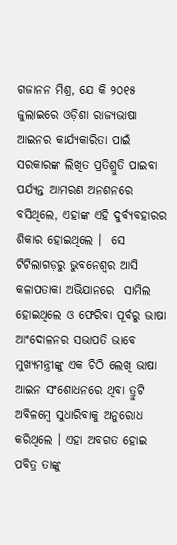ଗଜାନନ ମିଶ୍ର, ଯେ କି ୨୦୧୫ ଜୁଲାଇରେ ଓଡ଼ିଶା ରାଜ୍ୟଭାଷା ଆଇନର କାର୍ଯ୍ୟକାରିତା ପାଇଁ ସରକାରଙ୍କ ଲିଖିତ ପ୍ରତିଶ୍ରୁତି ପାଇବା ପର୍ଯ୍ୟନ୍ତ ଆମରଣ ଅନଶନରେ ବସିଥିଲେ, ଏହାଙ୍କ ଏହି ଦୁର୍ବ୍ୟବହାରର ଶିକାର ହୋଇଥିଲେ ।  ସେ ଟିଟିଲାଗଡ଼ରୁ ଭୁବନେଶ୍ବର ଆସି କଳାପତାକା ଅଭିଯାନରେ  ସାମିଲ ହୋଇଥିଲେ ଓ ଫେରିବା ପୂର୍ବରୁ ଭାଷା ଆଂଦୋଳନର ସଭାପତି ଭାବେ ମୁଖ୍ୟମନ୍ତ୍ରୀଙ୍କୁ ଏକ ଚିଠି ଲେଖି ଭାଷା ଆଇନ ସଂଶୋଧନରେ ଥିବା ତ୍ରୁଟି ଅବିଳମ୍ବେ ସୁଧାରିବାକୁ ଅନୁରୋଧ କରିଥିଲେ । ଏହା ଅବଗତ ହୋଇ ପବିତ୍ର ତାଙ୍କୁ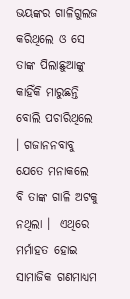ଭୟଙ୍କର ଗାଳିଗୁଲଜ କରିଥିଲେ ଓ ସେ ତାଙ୍କ ପିଲାଛୁଆଙ୍କୁ କାହିଁକି ମାରୁଛନ୍ତି ବୋଲି ପଚାରିଥିଲେ । ଗଜାନନବାବୁ ଯେତେ ମନାକଲେ ବି ତାଙ୍କ ଗାଳି ଅଟକୁ ନଥିଲା ।  ଏଥିରେ ମର୍ମାହତ ହୋଇ ସାମାଜିକ ଗଣମାଧ୍ୟମ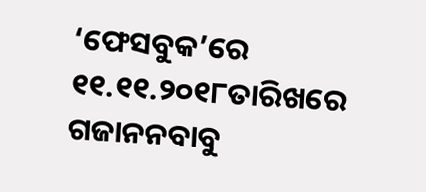‘ଫେସବୁକ’ରେ ୧୧.୧୧.୨୦୧୮ତାରିଖରେ ଗଜାନନବାବୁ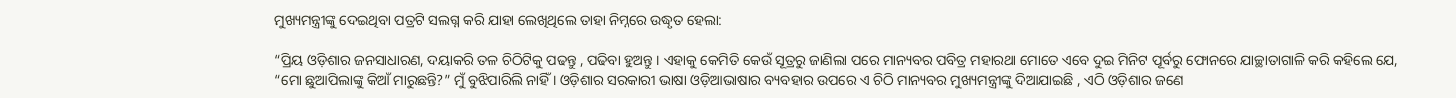ମୁଖ୍ୟମନ୍ତ୍ରୀଙ୍କୁ ଦେଇଥିବା ପତ୍ରଟି ସଲଗ୍ନ କରି ଯାହା ଲେଖିଥିଲେ ତାହା ନିମ୍ନରେ ଉଦ୍ଧୃତ ହେଲା:

“ପ୍ରିୟ ଓଡ଼ିଶାର ଜନସାଧାରଣ, ଦୟାକରି ତଳ ଚିଠିଟିକୁ ପଢନ୍ତୁ , ପଢିବା ହୁଅନ୍ତୁ । ଏହାକୁ କେମିତି କେଉଁ ସୂତ୍ରରୁ ଜାଣିଲା ପରେ ମାନ୍ୟବର ପବିତ୍ର ମହାରଥା ମୋତେ ଏବେ ଦୁଇ ମିନିଟ ପୂର୍ବରୁ ଫୋନରେ ଯାଚ୍ଛାତାଗାଳି କରି କହିଲେ ଯେ, “ମୋ ଛୁଆପିଲାଙ୍କୁ କିଆଁ ମାରୁଛନ୍ତି?” ମୁଁ ବୁଝିପାରିଲି ନାହିଁ । ଓଡ଼ିଶାର ସରକାରୀ ଭାଷା ଓଡ଼ିଆଭାଷାର ବ୍ୟବହାର ଉପରେ ଏ ଚିଠି ମାନ୍ୟବର ମୁଖ୍ୟମନ୍ତ୍ରୀଙ୍କୁ ଦିଆଯାଇଛି , ଏଠି ଓଡ଼ିଶାର ଜଣେ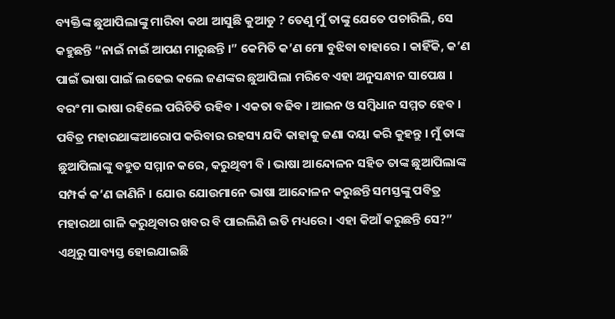ବ୍ୟକ୍ତିଙ୍କ ଛୁଆପିଲାଙ୍କୁ ମାରିବା କଥା ଆସୁଛି କୁଆଡୁ ? ତେଣୁ ମୁଁ ତାଙ୍କୁ ଯେତେ ପଚାରିଲି, ସେ କହୁଛନ୍ତି “ନାଇଁ ନାଇଁ ଆପଣ ମାରୁଛନ୍ତି ।” କେମିତି କ’ଣ ମୋ ବୁଝିବା ବାହାରେ । କାହିଁକି, କ’ଣ ପାଇଁ ଭାଷା ପାଇଁ ଲଢେଇ କଲେ ଜଣଙ୍କର ଛୁଆପିଲା ମରିବେ ଏହା ଅନୁସନ୍ଧାନ ସାପେକ୍ଷ । ବରଂ ମା ଭାଷା ରହିଲେ ପରିଚିତି ରହିବ । ଏକତା ବଢିବ । ଆଇନ ଓ ସମ୍ବିଧାନ ସମ୍ମତ ହେବ ।  ପବିତ୍ର ମହାରଥାଙ୍କଆରୋପ କରିବାର ରହସ୍ୟ ଯଦି କାହାକୁ ଜଣା ଦୟା କରି କୁହନ୍ତୁ । ମୁଁ ତାଙ୍କ ଛୁଆପିଲାଙ୍କୁ ବହୁତ ସମ୍ମାନ କରେ, କରୁଥିବୀ ବି । ଭାଷା ଆନ୍ଦୋଳନ ସହିତ ତାଙ୍କ ଛୁଆପିଲାଙ୍କ ସମ୍ପର୍କ କ’ଣ ଜାଣିନି । ଯୋଉ ଯୋଉମାନେ ଭାଷା ଆନ୍ଦୋଳନ କରୁଛନ୍ତି ସମସ୍ତଙ୍କୁ ପବିତ୍ର ମହାରଥା ଗାଳି କରୁଥିବାର ଖବର ବି ପାଇଲିଣି ଇତି ମଧ୍ୟରେ । ଏହା କିଆଁ କରୁଛନ୍ତି ସେ?”
ଏଥିରୁ ସାବ୍ୟସ୍ତ ହୋଇଯାଇଛି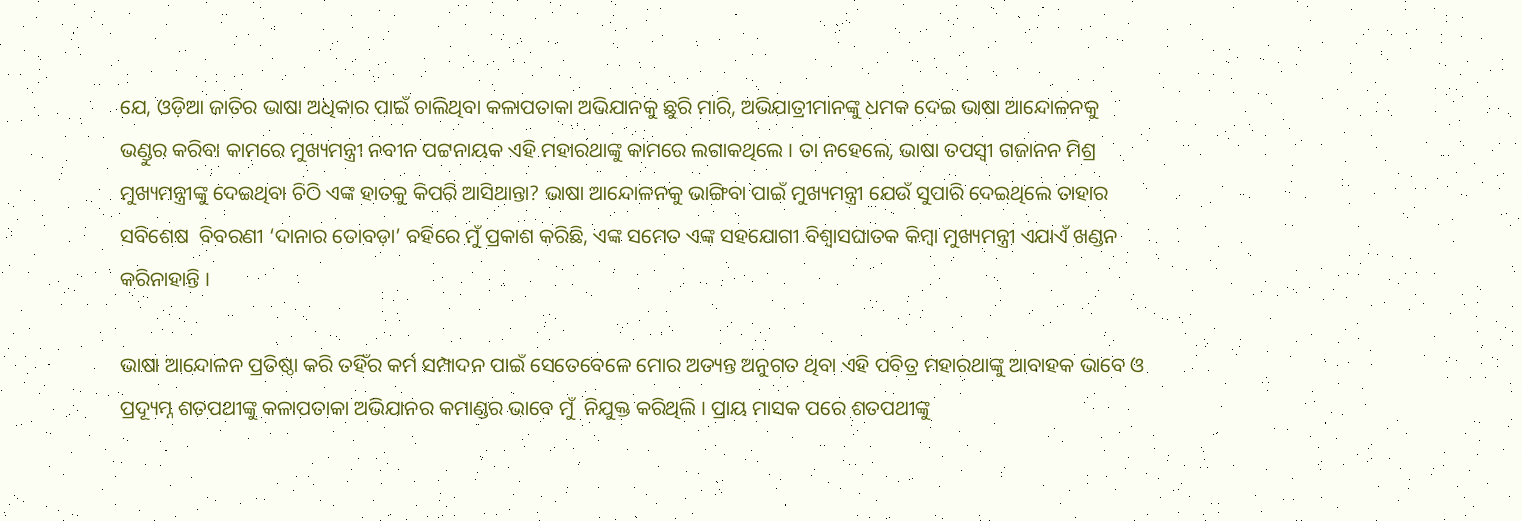ଯେ, ଓଡ଼ିଆ ଜାତିର ଭାଷା ଅଧିକାର ପାଇଁ ଚାଲିଥିବା କଳାପତାକା ଅଭିଯାନକୁ ଛୁରି ମାରି, ଅଭିଯାତ୍ରୀମାନଙ୍କୁ ଧମକ ଦେଇ ଭାଷା ଆନ୍ଦୋଳନକୁ ଭଣ୍ଡୁର କରିବା କାମରେ ମୁଖ୍ୟମନ୍ତ୍ରୀ ନବୀନ ପଟ୍ଟନାୟକ ଏହି ମହାରଥାଙ୍କୁ କାମରେ ଲଗାକଥିଲେ । ତା ନହେଲେ, ଭାଷା ତପସ୍ଵୀ ଗଜାନନ ମିଶ୍ର ମୁଖ୍ୟମନ୍ତ୍ରୀଙ୍କୁ ଦେଇଥିବା ଚିଠି ଏଙ୍କ ହାତକୁ କିପରି ଆସିଥାନ୍ତା? ଭାଷା ଆନ୍ଦୋଳନକୁ ଭାଙ୍ଗିବା ପାଇଁ ମୁଖ୍ୟମନ୍ତ୍ରୀ ଯେଉଁ ସୁପାରି ଦେଇଥିଲେ ତାହାର ସବିଶେଷ  ବିବରଣୀ ‘ଦାନାର ତୋବଡ଼ା’ ବହିରେ ମୁଁ ପ୍ରକାଶ କରିଛି, ଏଙ୍କ ସମେତ ଏଙ୍କ ସହଯୋଗୀ ବିଶ୍ଵାସଘାତକ କିମ୍ବା ମୁଖ୍ୟମନ୍ତ୍ରୀ ଏଯାଏଁ ଖଣ୍ଡନ କରିନାହାନ୍ତି ।

ଭାଷା ଆନ୍ଦୋଳନ ପ୍ରତିଷ୍ଠା କରି ତହିଁର କର୍ମ ସମ୍ପାଦନ ପାଇଁ ସେତେବେଳେ ମୋର ଅତ୍ୟନ୍ତ ଅନୁଗତ ଥିବା ଏହି ପବିତ୍ର ମହାରଥାଙ୍କୁ ଆବାହକ ଭାବେ ଓ ପ୍ରଦ୍ୟୂମ୍ନ ଶତପଥୀଙ୍କୁ କଳାପତାକା ଅଭିଯାନର କମାଣ୍ଡର ଭାବେ ମୁଁ  ନିଯୁକ୍ତ କରିଥିଲି । ପ୍ରାୟ ମାସକ ପରେ ଶତପଥୀଙ୍କୁ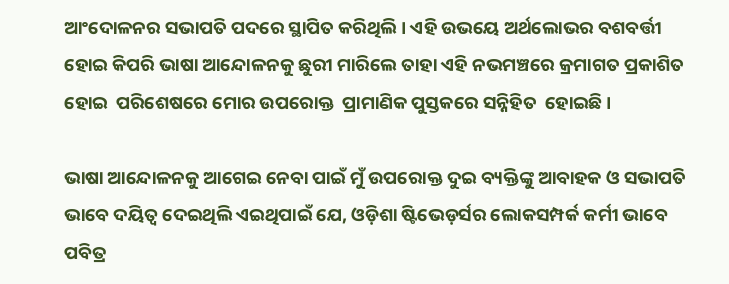ଆଂଦୋଳନର ସଭାପତି ପଦରେ ସ୍ଥାପିତ କରିଥିଲି । ଏହି ଉଭୟେ ଅର୍ଥଲୋଭର ବଶବର୍ତ୍ତୀ ହୋଇ କିପରି ଭାଷା ଆନ୍ଦୋଳନକୁ ଛୁରୀ ମାରିଲେ ତାହା ଏହି ନଭମଞ୍ଚରେ କ୍ରମାଗତ ପ୍ରକାଶିତ ହୋଇ  ପରିଶେଷରେ ମୋର ଉପରୋକ୍ତ  ପ୍ରାମାଣିକ ପୁସ୍ତକରେ ସନ୍ନିହିତ  ହୋଇଛି ।

ଭାଷା ଆନ୍ଦୋଳନକୁ ଆଗେଇ ନେବା ପାଇଁ ମୁଁ ଉପରୋକ୍ତ ଦୁଇ ବ୍ୟକ୍ତିଙ୍କୁ ଆବାହକ ଓ ସଭାପତି ଭାବେ ଦୟିତ୍ଵ ଦେଇଥିଲି ଏଇଥିପାଇଁ ଯେ, ଓଡ଼ିଶା ଷ୍ଟିଭେଡ଼ର୍ସର ଲୋକସମ୍ପର୍କ କର୍ମୀ ଭାବେ ପବିତ୍ର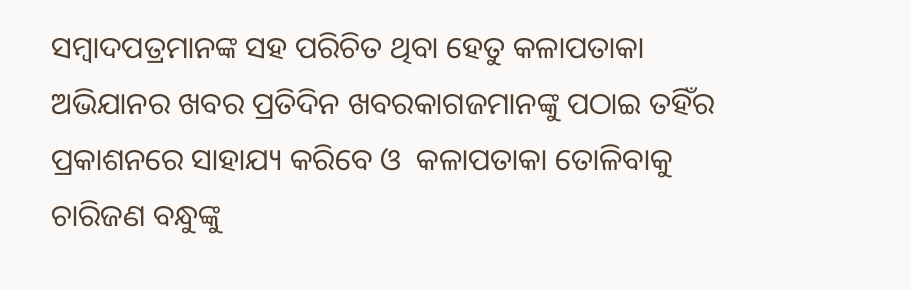ସମ୍ବାଦପତ୍ରମାନଙ୍କ ସହ ପରିଚିତ ଥିବା ହେତୁ କଳାପତାକା ଅଭିଯାନର ଖବର ପ୍ରତିଦିନ ଖବରକାଗଜମାନଙ୍କୁ ପଠାଇ ତହିଁର ପ୍ରକାଶନରେ ସାହାଯ୍ୟ କରିବେ ଓ  କଳାପତାକା ତୋଳିବାକୁ ଚାରିଜଣ ବନ୍ଧୁଙ୍କୁ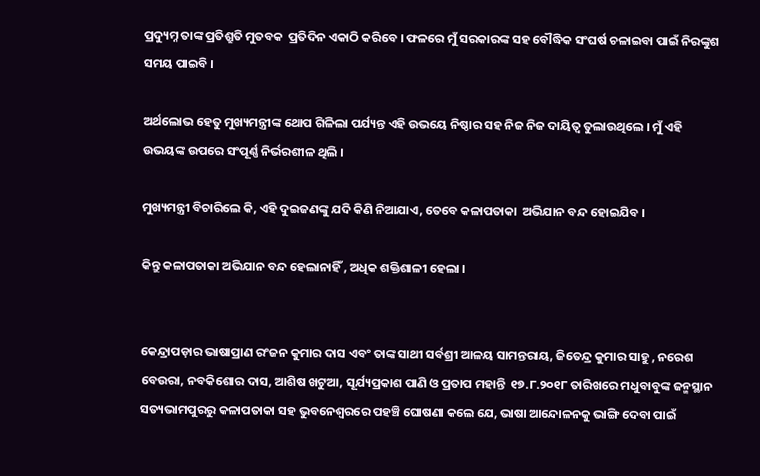ପ୍ରଦ୍ୟୁମ୍ନ ତାଙ୍କ ପ୍ରତିଶ୍ରୁତି ମୁତବକ  ପ୍ରତିଦିନ ଏକାଠି କରିବେ । ଫଳରେ ମୁଁ ସରକାରଙ୍କ ସହ ବୌଦ୍ଧିକ ସଂଘର୍ଷ ଚଳାଇବା ପାଇଁ ନିରଙ୍କୁଶ ସମୟ ପାଇବି ।

ଅର୍ଥଲୋଭ ହେତୁ ମୁଖ୍ୟମନ୍ତ୍ରୀଙ୍କ ଥୋପ ଗିଳିଲା ପର୍ଯ୍ୟନ୍ତ ଏହି ଉଭୟେ ନିଷ୍ଠାର ସହ ନିଜ ନିଜ ଦାୟିତ୍ଵ ତୁଲାଉଥିଲେ । ମୁଁ ଏହି ଉଭୟଙ୍କ ଉପରେ ସଂପୂର୍ଣ୍ଣ ନିର୍ଭରଶୀଳ ଥିଲି ।

ମୁଖ୍ୟମନ୍ତ୍ରୀ ବିଚାରିଲେ କି, ଏହି ଦୁଇଜଣଙ୍କୁ ଯଦି କିଣି ନିଆଯାଏ, ତେବେ କଳାପତାକା  ଅଭିଯାନ ବନ୍ଦ ହୋଇଯିବ ।

କିନ୍ତୁ କଳାପତାକା ଅଭିଯାନ ବନ୍ଦ ହେଲାନାହିଁ , ଅଧିକ ଶକ୍ତିଶାଳୀ ହେଲା ।


କେନ୍ଦ୍ରାପଡ଼ାର ଭାଷାପ୍ରାଣ ରଂଜନ କୁମାର ଦାସ ଏବଂ ତାଙ୍କ ସାଥୀ ସର୍ବଶ୍ରୀ ଆଳୟ ସାମନ୍ତରାୟ, ଜିତେନ୍ଦ୍ର କୁମାର ସାହୁ , ନରେଶ ବେଉରା, ନବକିଶୋର ଦାସ, ଆଶିଷ ଖଟୁଆ, ସୂର୍ଯ୍ୟପ୍ରକାଶ ପାଣି ଓ ପ୍ରତାପ ମହାନ୍ତି  ୧୭.୮.୨୦୧୮ ତାରିଖରେ ମଧୁବାବୁଙ୍କ ଜନ୍ମସ୍ଥାନ ସତ୍ୟଭାମପୁରରୁ କଳାପତାକା ସହ ଭୁବନେଶ୍ଵରରେ ପହଞ୍ଚି ଘୋଷଣା କଲେ ଯେ, ଭାଷା ଆନ୍ଦୋଳନକୁ ଭାଙ୍ଗି ଦେବା ପାଇଁ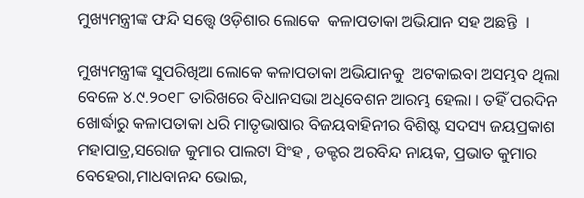ମୁଖ୍ୟମନ୍ତ୍ରୀଙ୍କ ଫନ୍ଦି ସତ୍ତ୍ୱେ ଓଡ଼ିଶାର ଲୋକେ  କଳାପତାକା ଅଭିଯାନ ସହ ଅଛନ୍ତି  ।

ମୁଖ୍ୟମନ୍ତ୍ରୀଙ୍କ ସୁପରିଖିଆ ଲୋକେ କଳାପତାକା ଅଭିଯାନକୁ  ଅଟକାଇବା ଅସମ୍ଭବ ଥିଲା ବେଳେ ୪.୯.୨୦୧୮ ତାରିଖରେ ବିଧାନସଭା ଅଧିବେଶନ ଆରମ୍ଭ ହେଲା । ତହିଁ ପରଦିନ ଖୋର୍ଦ୍ଧାରୁ କଳାପତାକା ଧରି ମାତୃଭାଷାର ବିଜୟବାହିନୀର ବିଶିଷ୍ଟ ସଦସ୍ୟ ଜୟପ୍ରକାଶ ମହାପାତ୍ର,ସରୋଜ କୁମାର ପାଲଟା ସିଂହ , ଡକ୍ଟର ଅରବିନ୍ଦ ନାୟକ, ପ୍ରଭାତ କୁମାର ବେହେରା,ମାଧବାନନ୍ଦ ଭୋଇ,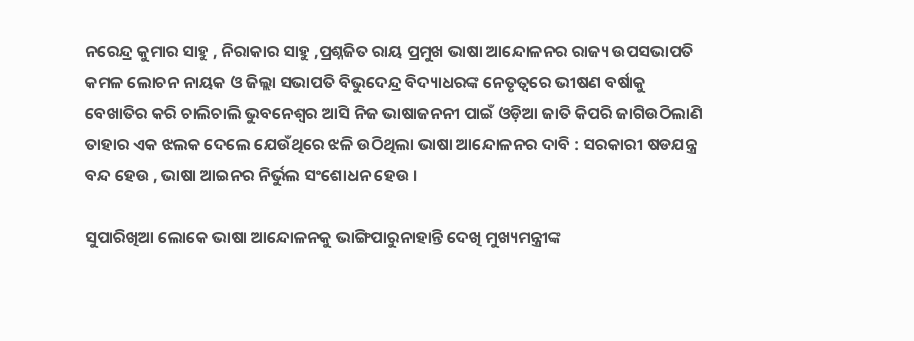ନରେନ୍ଦ୍ର କୁମାର ସାହୁ , ନିରାକାର ସାହୁ ,ପ୍ରଶ୍ନଜିତ ରାୟ ପ୍ରମୁଖ ଭାଷା ଆନ୍ଦୋଳନର ରାଜ୍ୟ ଉପସଭାପତି କମଳ ଲୋଚନ ନାୟକ ଓ ଜିଲ୍ଲା ସଭାପତି ବିଭୁଦେନ୍ଦ୍ର ବିଦ୍ୟାଧରଙ୍କ ନେତୃତ୍ଵରେ ଭୀଷଣ ବର୍ଷାକୁ ବେଖାତିର କରି ଚାଲିଚାଲି ଭୁବନେଶ୍ୱର ଆସି ନିଜ ଭାଷାଜନନୀ ପାଇଁ ଓଡ଼ିଆ ଜାତି କିପରି ଜାଗିଉଠିଲାଣି ତାହାର ଏକ ଝଲକ ଦେଲେ ଯେଉଁଥିରେ ଝଳି ଉଠିଥିଲା ଭାଷା ଆନ୍ଦୋଳନର ଦାବି : ସରକାରୀ ଷଡଯନ୍ତ୍ର ବନ୍ଦ ହେଉ , ଭାଷା ଆଇନର ନିର୍ଭୁଲ ସଂଶୋଧନ ହେଉ ।

ସୁପାରିଖିଆ ଲୋକେ ଭାଷା ଆନ୍ଦୋଳନକୁ ଭାଙ୍ଗିପାରୁନାହାନ୍ତି ଦେଖି ମୁଖ୍ୟମନ୍ତ୍ରୀଙ୍କ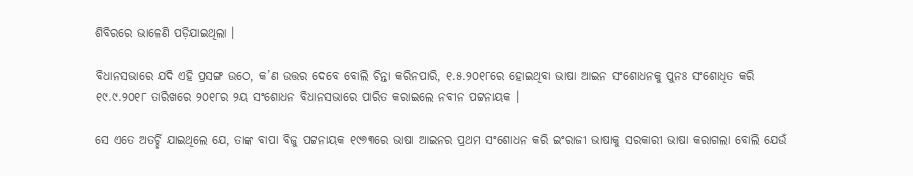ଶିବିରରେ ଭାଳେଣି ପଡ଼ିଯାଇଥିଲା ।

ବିଧାନସଭାରେ ଯଦି ଏହି ପ୍ରସଙ୍ଗ ଉଠେ, କ’ଣ ଉତ୍ତର ଦେବେ ବୋଲି ଚିନ୍ତା କରିନପାରି, ୧.୫.୨୦୧୮ରେ ହୋଇଥିବା ଭାଷା ଆଇନ ସଂଶୋଧନକୁ ପୁନଃ ସଂଶୋଧିତ କରି  ୧୯.୯.୨୦୧୮ ତାରିଖରେ ୨୦୧୮ର ୨ୟ ସଂଶୋଧନ ବିଧାନସଭାରେ ପାରିତ କରାଇଲେ ନବୀନ ପଟ୍ଟନାୟକ ।

ସେ ଏତେ ଅତର୍ଚ୍ଛି ଯାଇଥିଲେ ଯେ, ତାଙ୍କ ବାପା ବିଜୁ ପଟ୍ଟନାୟକ ୧୯୬୩ରେ ଭାଷା ଆଇନର ପ୍ରଥମ ସଂଶୋଧନ କରି ଇଂରାଜୀ ଭାଷାକୁ ସରକାରୀ ଭାଷା କରାଗଲା ବୋଲି ଯେଉଁ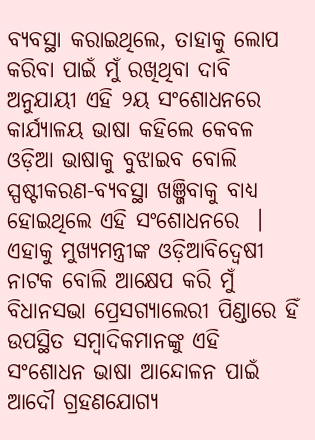ବ୍ୟବସ୍ଥା କରାଇଥିଲେ, ତାହାକୁ ଲୋପ କରିବା ପାଇଁ ମୁଁ ରଖିଥିବା ଦାବି ଅନୁଯାୟୀ ଏହି ୨ୟ ସଂଶୋଧନରେ କାର୍ଯ୍ୟାଳୟ ଭାଷା କହିଲେ କେବଳ ଓଡ଼ିଆ ଭାଷାକୁ ବୁଝାଇବ ବୋଲି ସ୍ପଷ୍ଟୀକରଣ-ବ୍ୟବସ୍ଥା ଖଞ୍ଜିବାକୁ ବାଧ୍ୟ ହୋଇଥିଲେ ଏହି ସଂଶୋଧନରେ  । ଏହାକୁ ମୁଖ୍ୟମନ୍ତ୍ରୀଙ୍କ ଓଡ଼ିଆବିଦ୍ଵେଷୀ ନାଟକ ବୋଲି ଆକ୍ଷେପ କରି ମୁଁ ବିଧାନସଭା ପ୍ରେସଗ୍ୟାଲେରୀ ପିଣ୍ଡାରେ ହିଁ ଉପସ୍ଥିତ ସମ୍ବାଦିକମାନଙ୍କୁ ଏହି ସଂଶୋଧନ ଭାଷା ଆନ୍ଦୋଳନ ପାଇଁ ଆଦୌ ଗ୍ରହଣଯୋଗ୍ୟ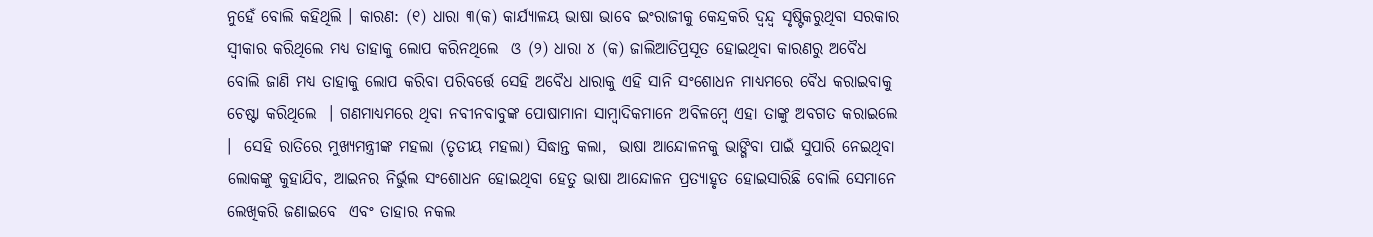ନୁହେଁ ବୋଲି କହିଥିଲି । କାରଣ: (୧) ଧାରା ୩(କ) କାର୍ଯ୍ୟାଳୟ ଭାଷା ଭାବେ ଇଂରାଜୀକୁ କେନ୍ଦ୍ରକରି ଦ୍ଵନ୍ଦ୍ଵ ସୃଷ୍ଟିକରୁଥିବା ସରକାର ସ୍ଵୀକାର କରିଥିଲେ ମଧ୍ୟ ତାହାକୁ ଲୋପ କରିନଥିଲେ  ଓ (୨) ଧାରା ୪ (କ) ଜାଲିଆତିପ୍ରସୂତ ହୋଇଥିବା କାରଣରୁ ଅବୈଧ ବୋଲି ଜାଣି ମଧ୍ୟ ତାହାକୁ ଲୋପ କରିବା ପରିବର୍ତ୍ତେ ସେହି ଅବୈଧ ଧାରାକୁ ଏହି ସାନି ସଂଶୋଧନ ମାଧ୍ୟମରେ ବୈଧ କରାଇବାକୁ ଚେଷ୍ଟା କରିଥିଲେ  । ଗଣମାଧ୍ୟମରେ ଥିବା ନବୀନବାବୁଙ୍କ ପୋଷାମାନା ସାମ୍ବାଦିକମାନେ ଅବିଳମ୍ବେ ଏହା ତାଙ୍କୁ ଅବଗତ କରାଇଲେ ।  ସେହି ରାତିରେ ମୁଖ୍ୟମନ୍ତ୍ରୀଙ୍କ ମହଲା (ତୃତୀୟ ମହଲା) ସିଦ୍ଧାନ୍ତ କଲା,  ଭାଷା ଆନ୍ଦୋଳନକୁ ଭାଙ୍ଗିବା ପାଇଁ ସୁପାରି ନେଇଥିବା ଲୋକଙ୍କୁ କୁହାଯିବ, ଆଇନର ନିର୍ଭୁଲ ସଂଶୋଧନ ହୋଇଥିବା ହେତୁ ଭାଷା ଆନ୍ଦୋଳନ ପ୍ରତ୍ୟାହୃତ ହୋଇସାରିଛି ବୋଲି ସେମାନେ ଲେଖିକରି ଜଣାଇବେ  ଏବଂ ତାହାର ନକଲ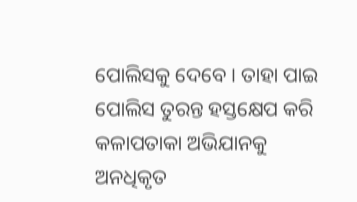ପୋଲିସକୁ ଦେବେ । ତାହା ପାଇ ପୋଲିସ ତୁରନ୍ତ ହସ୍ତକ୍ଷେପ କରି କଳାପତାକା ଅଭିଯାନକୁ ଅନଧିକୃତ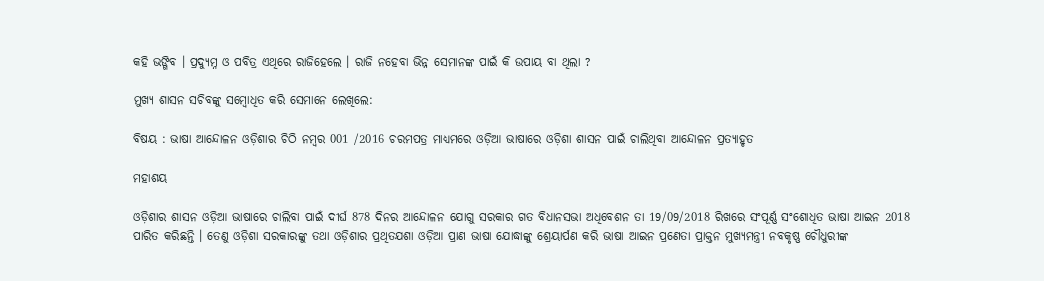କହି ଭଙ୍ଗିବ । ପ୍ରଦ୍ୟୁମ୍ନ ଓ ପବିତ୍ର ଏଥିରେ ରାଜିହେଲେ । ରାଜି ନହେବା ଭିନ୍ନ ସେମାନଙ୍କ ପାଇଁ କି ଉପାୟ ବା ଥିଲା ?

ମୁଖ୍ୟ ଶାସନ ସଚିବଙ୍କୁ ସମ୍ବୋଧିତ କରି ସେମାନେ ଲେଖିଲେ:

ବିଷୟ : ଭାଷା ଆନ୍ଦୋଳନ ଓଡ଼ିଶାର ଚିଠି ନମ୍ବର 001 /2016 ଚରମପତ୍ର ମାଧ୍ୟମରେ ଓଡ଼ିଆ ଭାଷାରେ ଓଡ଼ିଶା ଶାସନ ପାଇଁ ଚାଲିଥିବା ଆନ୍ଦୋଳନ ପ୍ରତ୍ୟାହୃତ

ମହାଶୟ

ଓଡ଼ିଶାର ଶାସନ ଓଡ଼ିଆ ଭାଷାରେ ଚାଲିବା ପାଇଁ ଦୀର୍ଘ 878 ଦିନର ଆନ୍ଦୋଳନ ଯୋଗୁ ସରକାର ଗତ ବିଧାନସଭା ଅଧିବେଶନ ତା 19/09/2018 ରିଖରେ ସଂପୂର୍ଣ୍ଣ ସଂଶୋଧିତ ଭାଷା ଆଇନ 2018 ପାରିତ କରିଛନ୍ତି । ତେଣୁ ଓଡ଼ିଶା ସରକାରଙ୍କୁ ତଥା ଓଡ଼ିଶାର ପ୍ରଥିତଯଶା ଓଡ଼ିଆ ପ୍ରାଣ ଭାଷା ଯୋଦ୍ଧାଙ୍କୁ ଶ୍ରେୟାର୍ପଣ କରି ଭାଷା ଆଇନ ପ୍ରଣେତା ପ୍ରାକ୍ତନ ମୁଖ୍ୟମନ୍ତ୍ରୀ ନବକୃଷ୍ଣ ଚୌଧୁରୀଙ୍କ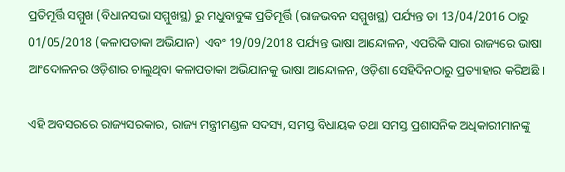ପ୍ରତିମୂର୍ତ୍ତି ସମ୍ମୁଖ (ବିଧାନସଭା ସମ୍ମୁଖସ୍ଥ) ରୁ ମଧୁବାବୁଙ୍କ ପ୍ରତିମୂର୍ତ୍ତି (ରାଜଭବନ ସମ୍ମୁଖସ୍ଥ) ପର୍ଯ୍ୟନ୍ତ ତା 13/04/2016 ଠାରୁ 01/05/2018 (କଳାପତାକା ଅଭିଯାନ)  ଏବଂ 19/09/2018 ପର୍ଯ୍ୟନ୍ତ ଭାଷା ଆନ୍ଦୋଳନ, ଏପରିକି ସାରା ରାଜ୍ୟରେ ଭାଷା ଆଂଦୋଳନର ଓଡ଼ିଶାର ଚାଲୁଥିବା କଳାପତାକା ଅଭିଯାନକୁ ଭାଷା ଆନ୍ଦୋଳନ, ଓଡ଼ିଶା ସେହିଦିନଠାରୁ ପ୍ରତ୍ୟାହାର କରିଅଛି ।

ଏହି ଅବସରରେ ରାଜ୍ୟସରକାର, ରାଜ୍ୟ ମନ୍ତ୍ରୀମଣ୍ଡଳ ସଦସ୍ୟ, ସମସ୍ତ ବିଧାୟକ ତଥା ସମସ୍ତ ପ୍ରଶାସନିକ ଅଧିକାରୀମାନଙ୍କୁ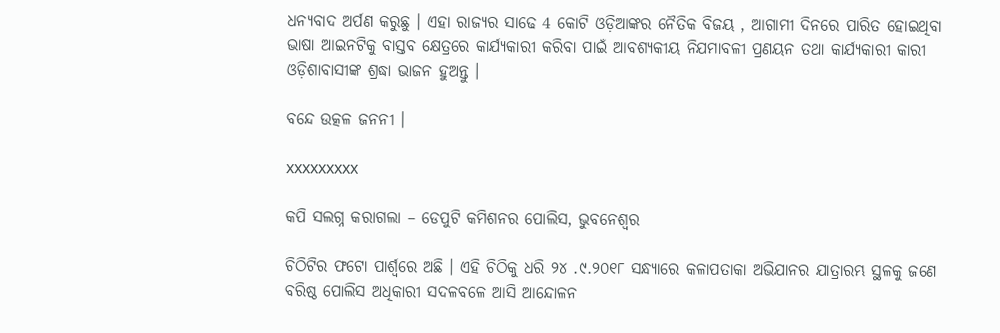ଧନ୍ୟବାଦ ଅର୍ପଣ କରୁଛୁ । ଏହା ରାଜ୍ୟର ସାଢେ 4 କୋଟି ଓଡ଼ିଆଙ୍କର ନୈତିକ ବିଜୟ , ଆଗାମୀ ଦିନରେ ପାରିତ ହୋଇଥିବା ଭାଷା ଆଇନଟିକୁ ବାସ୍ତବ କ୍ଷେତ୍ରରେ କାର୍ଯ୍ୟକାରୀ କରିବା ପାଇଁ ଆବଶ୍ୟକୀୟ ନିଯମାବଳୀ ପ୍ରଣୟନ ତଥା କାର୍ଯ୍ୟକାରୀ କାରୀ ଓଡ଼ିଶାବାସୀଙ୍କ ଶ୍ରଦ୍ଧା ଭାଜନ ହୁଅନ୍ତୁ ।

ବନ୍ଦେ ଉତ୍କଳ ଜନନୀ ।

xxxxxxxxx

କପି ସଲଗ୍ନ କରାଗଲା – ଡେପୁଟି କମିଶନର ପୋଲିସ, ଭୁବନେଶ୍ବର

ଚିଠିଟିର ଫଟୋ ପାର୍ଶ୍ଵରେ ଅଛି । ଏହି ଚିଠିକୁ ଧରି ୨୪ .୯.୨୦୧୮ ସନ୍ଧ୍ୟାରେ କଳାପତାକା ଅଭିଯାନର ଯାତ୍ରାରମ୍ଭ ସ୍ଥଳକୁ ଜଣେ ବରିଷ୍ଠ ପୋଲିସ ଅଧିକାରୀ ସଦଳବଳେ ଆସି ଆନ୍ଦୋଳନ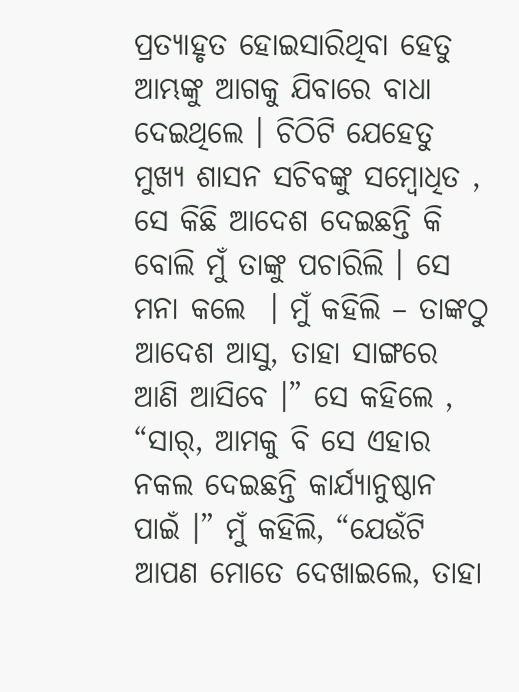ପ୍ରତ୍ୟାହୃତ ହୋଇସାରିଥିବା ହେତୁ ଆମ୍ଭଙ୍କୁ ଆଗକୁ ଯିବାରେ ବାଧା ଦେଇଥିଲେ । ଚିଠିଟି ଯେହେତୁ ମୁଖ୍ୟ ଶାସନ ସଚିବଙ୍କୁ ସମ୍ବୋଧିତ , ସେ କିଛି ଆଦେଶ ଦେଇଛନ୍ତି କି ବୋଲି ମୁଁ ତାଙ୍କୁ ପଚାରିଲି । ସେ ମନା କଲେ  । ମୁଁ କହିଲି – ତାଙ୍କଠୁ ଆଦେଶ ଆସୁ, ତାହା ସାଙ୍ଗରେ ଆଣି ଆସିବେ ।” ସେ କହିଲେ , “ସାର୍, ଆମକୁ ବି ସେ ଏହାର ନକଲ ଦେଇଛନ୍ତି କାର୍ଯ୍ୟାନୁଷ୍ଠାନ ପାଇଁ ।” ମୁଁ କହିଲି, “ଯେଉଁଟି  ଆପଣ ମୋତେ ଦେଖାଇଲେ, ତାହା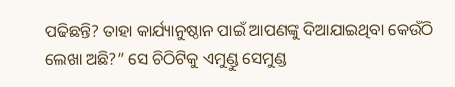ପଢିଛନ୍ତି? ତାହା କାର୍ଯ୍ୟାନୁଷ୍ଠାନ ପାଇଁ ଆପଣଙ୍କୁ ଦିଆଯାଇଥିବା କେଉଁଠି ଲେଖା ଅଛି?” ସେ ଚିଠିଟିକୁ ଏମୁଣ୍ଡୁ ସେମୁଣ୍ଡ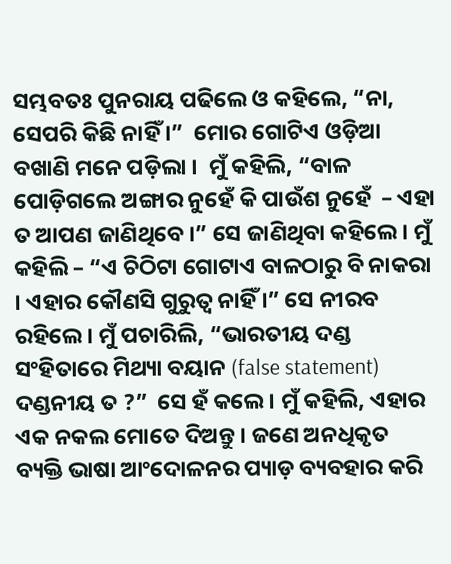ସମ୍ଭବତଃ ପୁନରାୟ ପଢିଲେ ଓ କହିଲେ, “ନା, ସେପରି କିଛି ନାହିଁ ।”  ମୋର ଗୋଟିଏ ଓଡ଼ିଆ ବଖାଣି ମନେ ପଡ଼ିଲା ।  ମୁଁ କହିଲି, “ବାଳ ପୋଡ଼ିଗଲେ ଅଙ୍ଗାର ନୁହେଁ କି ପାଉଁଶ ନୁହେଁ  – ଏହା ତ ଆପଣ ଜାଣିଥିବେ ।” ସେ ଜାଣିଥିବା କହିଲେ । ମୁଁ କହିଲି – “ଏ ଚିଠିଟା ଗୋଟାଏ ବାଳଠାରୁ ବି ନାକରା । ଏହାର କୌଣସି ଗୁରୁତ୍ଵ ନାହିଁ ।” ସେ ନୀରବ ରହିଲେ । ମୁଁ ପଚାରିଲି, “ଭାରତୀୟ ଦଣ୍ଡ ସଂହିତାରେ ମିଥ୍ୟା ବୟାନ (false statement) ଦଣ୍ଡନୀୟ ତ ?”  ସେ ହଁ କଲେ । ମୁଁ କହିଲି, ଏହାର ଏକ ନକଲ ମୋତେ ଦିଅନ୍ତୁ । ଜଣେ ଅନଧିକୃତ ବ୍ୟକ୍ତି ଭାଷା ଆଂଦୋଳନର ପ୍ୟାଡ଼ ବ୍ୟବହାର କରି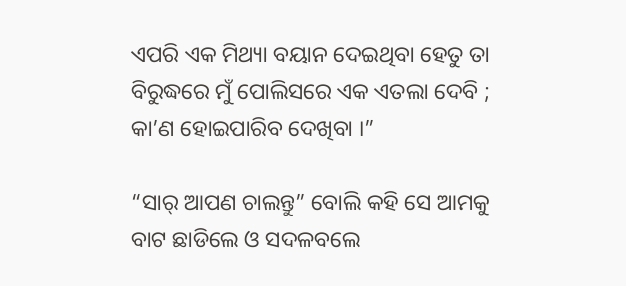ଏପରି ଏକ ମିଥ୍ୟା ବୟାନ ଦେଇଥିବା ହେତୁ ତା ବିରୁଦ୍ଧରେ ମୁଁ ପୋଲିସରେ ଏକ ଏତଲା ଦେବି ; କା’ଣ ହୋଇପାରିବ ଦେଖିବା ।”

“ସାର୍ ଆପଣ ଚାଲନ୍ତୁ” ବୋଲି କହି ସେ ଆମକୁ ବାଟ ଛାଡିଲେ ଓ ସଦଳବଲେ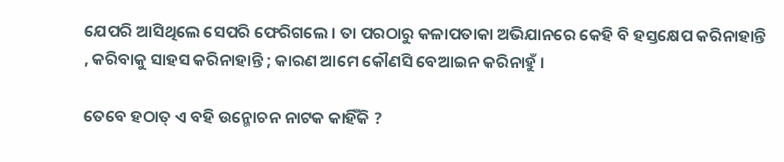ଯେପରି ଆସିଥିଲେ ସେପରି ଫେରିଗଲେ । ତା ପରଠାରୁ କଳାପତାକା ଅଭିଯାନରେ କେହି ବି ହସ୍ତକ୍ଷେପ କରିନାହାନ୍ତି , କରିବାକୁ ସାହସ କରିନାହାନ୍ତି ; କାରଣ ଆମେ କୌଣସି ବେଆଇନ କରିନାହୁଁ ।

ତେବେ ହଠାତ୍ ଏ ବହି ଉନ୍ମୋଚନ ନାଟକ କାହିଁକି ?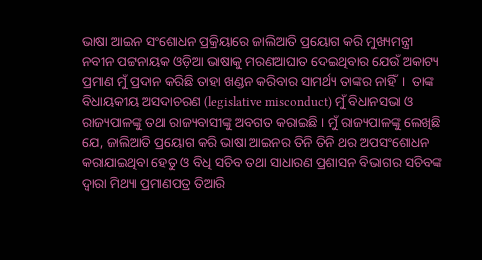ଭାଷା ଆଇନ ସଂଶୋଧନ ପ୍ରକ୍ରିୟାରେ ଜାଲିଆତି ପ୍ରୟୋଗ କରି ମୁଖ୍ୟମନ୍ତ୍ରୀ ନବୀନ ପଟ୍ଟନାୟକ ଓଡ଼ିଆ ଭାଷାକୁ ମରଣଆଘାତ ଦେଇଥିବାର ଯେଉଁ ଅକାଟ୍ୟ ପ୍ରମାଣ ମୁଁ ପ୍ରଦାନ କରିଛି ତାହା ଖଣ୍ଡନ କରିବାର ସାମର୍ଥ୍ୟ ତାଙ୍କର ନାହିଁ  ।  ତାଙ୍କ ବିଧାୟକୀୟ ଅସଦାଚରଣ (legislative misconduct) ମୁଁ ବିଧାନସଭା ଓ ରାଜ୍ୟପାଳଙ୍କୁ ତଥା ରାଜ୍ୟବାସୀଙ୍କୁ ଅବଗତ କରାଇଛି । ମୁଁ ରାଜ୍ୟପାଳଙ୍କୁ ଲେଖିଛି ଯେ, ଜାଲିଆତି ପ୍ରୟୋଗ କରି ଭାଷା ଆଇନର ତିନି ତିନି ଥର ଅପସଂଶୋଧନ କରାଯାଇଥିବା ହେତୁ ଓ ବିଧି ସଚିବ ତଥା ସାଧାରଣ ପ୍ରଶାସନ ବିଭାଗର ସଚିବଙ୍କ ଦ୍ଵାରା ମିଥ୍ୟା ପ୍ରମାଣପତ୍ର ତିଆରି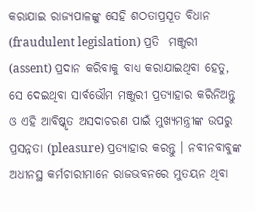କରାଯାଇ ରାଜ୍ୟପାଳଙ୍କୁ ସେହି ଶଠତାପ୍ରସୂତ ବିଧାନ (fraudulent legislation) ପ୍ରତି  ମଞ୍ଜୁରୀ (assent) ପ୍ରଦାନ କରିବାକୁ ବାଧ୍ୟ କରାଯାଇଥିବା ହେତୁ,  ସେ ଦେଇଥିବା ସାର୍ବଭୌମ ମଞ୍ଜୁରୀ ପ୍ରତ୍ୟାହାର କରିନିଅନ୍ତୁ ଓ ଏହି ଆବିଷ୍କୃତ ଅସଦାଚରଣ ପାଇଁ ମୁଖ୍ୟମନ୍ତ୍ରୀଙ୍କ ଉପରୁ ପ୍ରସନ୍ନତା (pleasure) ପ୍ରତ୍ୟାହାର କରନ୍ତୁ । ନବୀନବାବୁଙ୍କ ଅଧୀନସ୍ଥ କର୍ମଚାରୀମାନେ ରାଜଭବନରେ ମୁତୟନ ଥିବା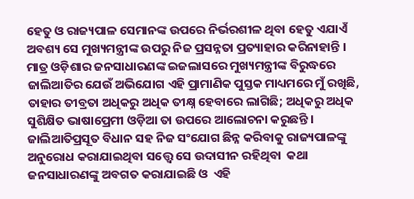ହେତୁ ଓ ରାଜ୍ୟପାଳ ସେମାନଙ୍କ ଉପରେ ନିର୍ଭରଶୀଳ ଥିବା ହେତୁ ଏଯାଏଁ ଅବଶ୍ୟ ସେ ମୁଖ୍ୟମନ୍ତ୍ରୀଙ୍କ ଉପରୁ ନିଜ ପ୍ରସନ୍ନତା ପ୍ରତ୍ୟାହାର କରିନାହାନ୍ତି । ମାତ୍ର ଓଡ଼ିଶାର ଜନସାଧାରଣଙ୍କ ଇଜଲାସରେ ମୁଖ୍ୟମନ୍ତ୍ରୀଙ୍କ ବିରୁଦ୍ଧରେ ଜାଲିଆତିର ଯେଉଁ ଅଭିଯୋଗ ଏହି ପ୍ରାମାଣିକ ପୁସ୍ତକ ମାଧ୍ୟମରେ ମୁଁ ରଖିଛି, ତାହାର ତୀବ୍ରତା ଅଧିକରୁ ଅଧିକ ତୀକ୍ଷ୍ନ ହେବାରେ ଲାଗିଛି; ଅଧିକରୁ ଅଧିକ ସୁଶିକ୍ଷିତ ଭାଷାପ୍ରେମୀ ଓଡ଼ିଆ ତା ଉପରେ ଆଲୋଚନା କରୁଛନ୍ତି । ଜାଲିଆତିପ୍ରସୂତ ବିଧାନ ସହ ନିଜ ସଂଯୋଗ ଛିନ୍ନ କରିବାକୁ ରାଜ୍ୟପାଳଙ୍କୁ ଅନୁରୋଧ କରାଯାଇଥିବା ସତ୍ତ୍ୱେ ସେ ଉଦାସୀନ ରହିଥିବା  କଥା ଜନସାଧାରଣଙ୍କୁ ଅବଗତ କରାଯାଇଛି ଓ  ଏହି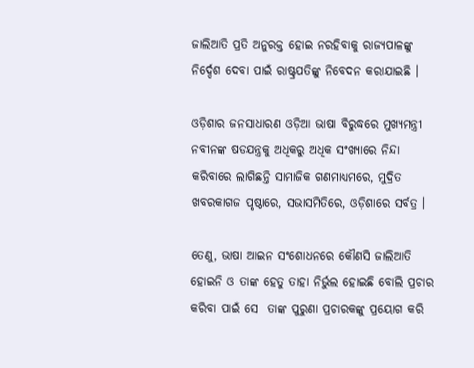ଜାଲିଆତି ପ୍ରତି ଅନୁରକ୍ତ ହୋଇ ନରହିବାକୁ ରାଜ୍ୟପାଳଙ୍କୁ ନିର୍ଦ୍ଦେଶ ଦେବା ପାଇଁ ରାଷ୍ଟ୍ରପତିଙ୍କୁ ନିବେଦନ କରାଯାଇଛି ।

ଓଡ଼ିଶାର ଜନସାଧାରଣ ଓଡ଼ିଆ ଭାଷା ବିରୁଦ୍ଧରେ ମୁଖ୍ୟମନ୍ତ୍ରୀ ନବୀନଙ୍କ ଷଡଯନ୍ତ୍ରକୁ ଅଧିକରୁ ଅଧିକ ସଂଖ୍ୟାରେ ନିନ୍ଦା କରିବାରେ ଲାଗିଛନ୍ତି ସାମାଜିକ ଗଣମାଧ୍ୟମରେ, ମୁଦ୍ରିତ ଖବରକାଗଜ ପୃଷ୍ଠାରେ, ସଭାସମିତିରେ, ଓଡ଼ିଶାରେ ସର୍ବତ୍ର ।

ତେଣୁ, ଭାଷା ଆଇନ ସଂଶୋଧନରେ କୌଣସି ଜାଲିଆତି ହୋଇନି ଓ ତାଙ୍କ ହେତୁ ତାହା ନିର୍ଭୁଲ ହୋଇଛି ବୋଲି ପ୍ରଚାର କରିବା ପାଇଁ ସେ  ତାଙ୍କ ପୁରୁଣା ପ୍ରଚାରକଙ୍କୁ ପ୍ରୟୋଗ କରି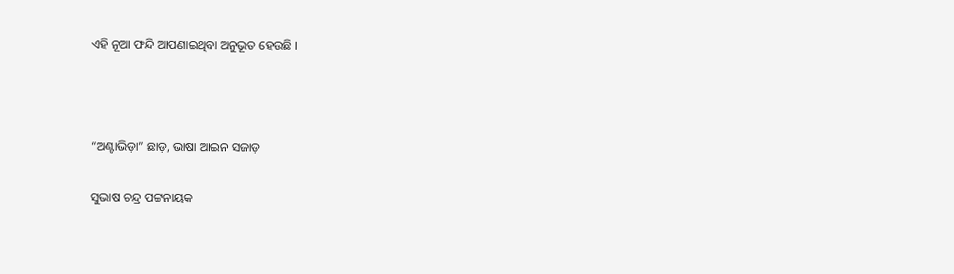ଏହି ନୂଆ ଫନ୍ଦି ଆପଣାଇଥିବା ଅନୁଭୂତ ହେଉଛି ।



“ଅଣ୍ଟାଭିଡ଼ା” ଛାଡ଼, ଭାଷା ଆଇନ ସଜାଡ଼

ସୁଭାଷ ଚନ୍ଦ୍ର ପଟ୍ଟନାୟକ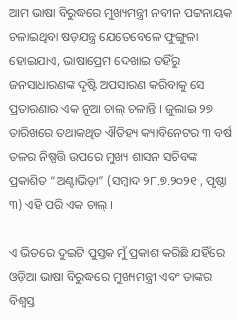ଆମ ଭାଷା ବିରୁଦ୍ଧରେ ମୁଖ୍ୟମନ୍ତ୍ରୀ ନବୀନ ପଟ୍ଟନାୟକ ଚଳାଇଥିବା ଷଡ଼ଯନ୍ତ୍ର ଯେତେବେଳେ ଫୁଙ୍ଗୁଳା ହୋଇଯାଏ, ଭାଷାପ୍ରେମ ଦେଖାଇ ତହିଁରୁ ଜନସାଧାରଣଙ୍କ ଦୃଷ୍ଟି ଅପସାରଣ କରିବାକୁ ସେ ପ୍ରତାରଣାର ଏକ ନୂଆ ଚାଲ୍ ଚଳାନ୍ତି । ଜୁଲାଇ ୨୭ ତାରିଖରେ ତଥାକଥିତ ଐତିହ୍ୟ କ୍ୟାବିନେଟର ୩ ବର୍ଷ ତଳର ନିଷ୍ପତ୍ତି ଉପରେ ମୁଖ୍ୟ ଶାସନ ସଚିବଙ୍କ ପ୍ରକାଶିତ “ଅଣ୍ଟାଭିଡ଼ା” (ସମ୍ବାଦ ୨୮.୭.୨୦୨୧ , ପୃଷ୍ଠା ୩) ଏହି ପରି ଏକ ଚାଲ୍ ।

ଏ ଭିତରେ ଦୁଇଟି ପୁସ୍ତକ ମୁଁ ପ୍ରକାଶ କରିଛି ଯହିଁରେ ଓଡ଼ିଆ ଭାଷା ବିରୁଦ୍ଧରେ ମୁଖ୍ୟମନ୍ତ୍ରୀ ଏବଂ ତାଙ୍କର ବିଶ୍ଵସ୍ତ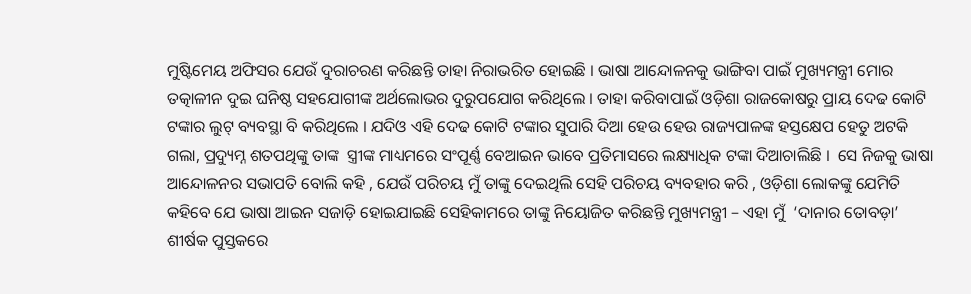ମୁଷ୍ଟିମେୟ ଅଫିସର ଯେଉଁ ଦୁରାଚରଣ କରିଛନ୍ତି ତାହା ନିରାଭରିତ ହୋଇଛି । ଭାଷା ଆନ୍ଦୋଳନକୁ ଭାଙ୍ଗିବା ପାଇଁ ମୁଖ୍ୟମନ୍ତ୍ରୀ ମୋର ତତ୍କାଳୀନ ଦୁଇ ଘନିଷ୍ଠ ସହଯୋଗୀଙ୍କ ଅର୍ଥଲୋଭର ଦୁରୁପଯୋଗ କରିଥିଲେ । ତାହା କରିବାପାଇଁ ଓଡ଼ିଶା ରାଜକୋଷରୁ ପ୍ରାୟ ଦେଢ କୋଟି ଟଙ୍କାର ଲୁଟ୍ ବ୍ୟବସ୍ଥା ବି କରିଥିଲେ । ଯଦିଓ ଏହି ଦେଢ କୋଟି ଟଙ୍କାର ସୁପାରି ଦିଆ ହେଉ ହେଉ ରାଜ୍ୟପାଳଙ୍କ ହସ୍ତକ୍ଷେପ ହେତୁ ଅଟକି ଗଲା, ପ୍ରଦ୍ୟୁମ୍ନ ଶତପଥିଙ୍କୁ ତାଙ୍କ  ସ୍ତ୍ରୀଙ୍କ ମାଧ୍ୟମରେ ସଂପୂର୍ଣ୍ଣ ବେଆଇନ ଭାବେ ପ୍ରତିମାସରେ ଲକ୍ଷ୍ୟାଧିକ ଟଙ୍କା ଦିଆଚାଲିଛି ।  ସେ ନିଜକୁ ଭାଷା ଆନ୍ଦୋଳନର ସଭାପତି ବୋଲି କହି , ଯେଉଁ ପରିଚୟ ମୁଁ ତାଙ୍କୁ ଦେଇଥିଲି ସେହି ପରିଚୟ ବ୍ୟବହାର କରି , ଓଡ଼ିଶା ଲୋକଙ୍କୁ ଯେମିତି କହିବେ ଯେ ଭାଷା ଆଇନ ସଜାଡ଼ି ହୋଇଯାଇଛି ସେହିକାମରେ ତାଙ୍କୁ ନିୟୋଜିତ କରିଛନ୍ତି ମୁଖ୍ୟମନ୍ତ୍ରୀ – ଏହା ମୁଁ  ‘ଦାନାର ତୋବଡ଼ା’ ଶୀର୍ଷକ ପୁସ୍ତକରେ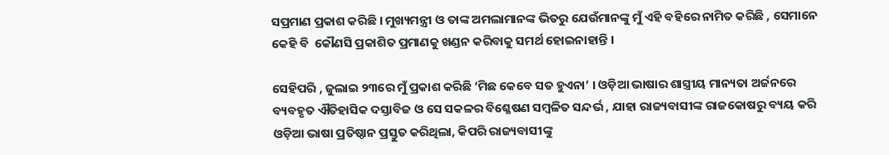ସପ୍ରମାଣ ପ୍ରକାଶ କରିଛି । ମୁଖ୍ୟମନ୍ତ୍ରୀ ଓ ତାଙ୍କ ଅମଲାମାନଙ୍କ ଭିତରୁ ଯେଉଁମାନଙ୍କୁ ମୁଁ ଏହି ବହିରେ ନାମିତ କରିଛି , ସେମାନେ କେହି ବି  କୌଣସି ପ୍ରକାଶିତ ପ୍ରମାଣକୁ ଖଣ୍ଡନ କରିବାକୁ ସମର୍ଥ ହୋଇନାହାନ୍ତି ।

ସେହିପରି , ଜୁଲାଇ ୨୩ରେ ମୁଁ ପ୍ରକାଶ କରିଛି ‘ମିଛ କେବେ ସତ ହୁଏନା’ । ଓଡ଼ିଆ ଭାଷାର ଶାସ୍ତ୍ରୀୟ ମାନ୍ୟତା ଅର୍ଜନରେ ବ୍ୟବହୃତ ଐତିହାସିକ ଦସ୍ତାବିଜ ଓ ସେ ସକଳର ବିଶ୍ଳେଷଣ ସମ୍ବଳିତ ସନ୍ଦର୍ଭ , ଯାହା ରାଜ୍ୟବାସୀଙ୍କ ରାଜକୋଷରୁ ବ୍ୟୟ କରି ଓଡ଼ିଆ ଭାଷା ପ୍ରତିଷ୍ଠାନ ପ୍ରସ୍ତୁତ କରିଥିଲା, କିପରି ରାଜ୍ୟବାସୀଙ୍କୁ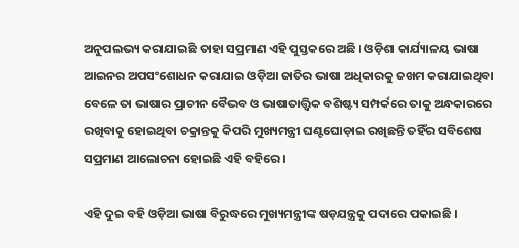ଅନୁପଲଭ୍ୟ କରାଯାଇଛି ତାହା ସପ୍ରମାଣ ଏହି ପୁସ୍ତକରେ ଅଛି । ଓଡ଼ିଶା କାର୍ଯ୍ୟାଳୟ ଭାଷା ଆଇନର ଅପସଂଶୋଧନ କରାଯାଇ ଓଡ଼ିଆ ଜାତିର ଭାଷା ଅଧିକାରକୁ ଜଖମ କରାଯାଇଥିବା ବେଳେ ତା ଭାଷାର ପ୍ରାଚୀନ ବୈଭବ ଓ ଭାଷାତାତ୍ତ୍ଵିକ ବଶିଷ୍ଟ୍ୟ ସମ୍ପର୍କରେ ତାକୁ ଅନ୍ଧକାରରେ ରଖିବାକୁ ହୋଇଥିବା ଚକ୍ରାନ୍ତକୁ କିପରି ମୁଖ୍ୟମନ୍ତ୍ରୀ ଘଣ୍ଟଘୋଡ଼ାଇ ରଖିଛନ୍ତି ତହିଁର ସବିଶେଷ ସପ୍ରମାଣ ଆଲୋଚନା ହୋଇଛି ଏହି ବହିରେ ।

ଏହି ଦୁଇ ବହି ଓଡ଼ିଆ ଭାଷା ବିରୁଦ୍ଧରେ ମୁଖ୍ୟମନ୍ତ୍ରୀଙ୍କ ଷଡ଼ଯନ୍ତ୍ରକୁ ପଦାରେ ପକାଇଛି ।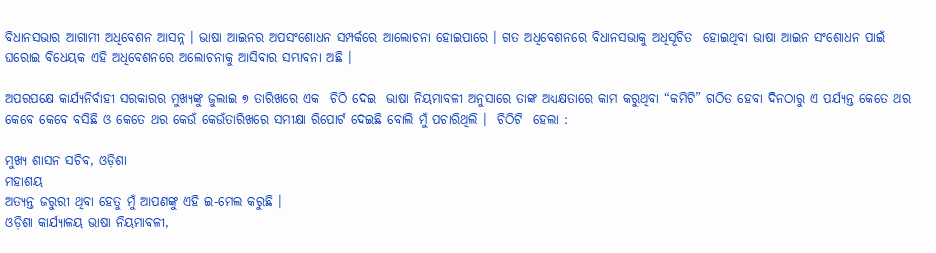ବିଧାନସଭାର ଆଗାମୀ ଅଧିବେଶନ ଆସନ୍ନ । ଭାଷା ଆଇନର ଅପସଂଶୋଧନ ସମ୍ପର୍କରେ ଆଲୋଚନା ହୋଇପାରେ । ଗତ ଅଧିବେଶନରେ ବିଧାନସଭାକୁ ଅଧିସୂଚିତ  ହୋଇଥିବା ଭାଷା ଆଇନ ସଂଶୋଧନ ପାଇଁ ଘରୋଇ ବିଧେୟକ ଏହି ଅଧିବେଶନରେ ଅଲୋଚନାକୁ ଆସିବାର ସମ୍ଭାବନା ଅଛି ।

ଅପରପକ୍ଷେ କାର୍ଯ୍ୟନିର୍ବାହୀ ସରକାରର ମୁଖ୍ୟଙ୍କୁ ଜୁଲାଇ ୭ ତାରିଖରେ ଏକ  ଚିଠି ଦେଇ  ଭାଷା ନିୟମାବଳୀ ଅନୁସାରେ ତାଙ୍କ ଅଧ୍ୟକ୍ଷତାରେ କାମ କରୁଥିବା “କମିଟି” ଗଠିତ ହେବା ଦିନଠାରୁ ଏ ପର୍ଯ୍ୟନ୍ତ କେତେ ଥର କେବେ କେବେ ବସିଛି ଓ କେତେ ଥର କେଉଁ କେଉଁତାରିଖରେ ସମୀକ୍ଷା ରିପୋର୍ଟ ଦେଇଛି ବୋଲି ମୁଁ ପଚାରିଥିଲି ।  ଚିଠିଟି  ହେଲା :

ମୁଖ୍ୟ ଶାସନ ସଚିବ, ଓଡ଼ିଶା
ମହାଶୟ
ଅତ୍ୟନ୍ତ ଜରୁରୀ ଥିବା ହେତୁ ମୁଁ ଆପଣଙ୍କୁ ଏହି ଇ-ମେଲ କରୁଛି ।
ଓଡ଼ିଶା କାର୍ଯ୍ୟାଳୟ ଭାଷା ନିୟମାବଳୀ,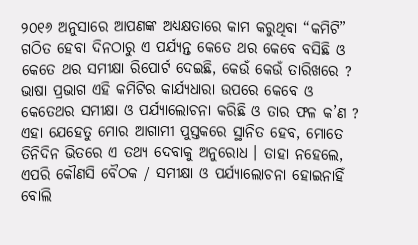୨୦୧୬ ଅନୁସାରେ ଆପଣଙ୍କ ଅଧ୍ୟକ୍ଷତାରେ କାମ କରୁଥିବା “କମିଟି” ଗଠିତ ହେବା ଦିନଠାରୁ ଏ ପର୍ଯ୍ୟନ୍ତ କେତେ ଥର କେବେ ବସିଛି ଓ କେତେ ଥର ସମୀକ୍ଷା ରିପୋର୍ଟ ଦେଇଛି, କେଉଁ କେଉଁ ତାରିଖରେ ? ଭାଷା ପ୍ରଭାଗ ଏହି କମିଟିର କାର୍ଯ୍ୟଧାରା ଉପରେ କେବେ ଓ କେତେଥର ସମୀକ୍ଷା ଓ ପର୍ଯ୍ୟାଲୋଚନା କରିଛି ଓ ତାର ଫଳ କ’ଣ ? ଏହା ଯେହେତୁ ମୋର ଆଗାମୀ ପୁସ୍ତକରେ ସ୍ଥାନିତ ହେବ, ମୋତେ ତିନିଦିନ ଭିତରେ ଏ ତଥ୍ୟ ଦେବାକୁ ଅନୁରୋଧ । ତାହା ନହେଲେ, ଏପରି କୌଣସି ବୈଠକ / ସମୀକ୍ଷା ଓ ପର୍ଯ୍ୟାଲୋଚନା ହୋଇନାହିଁ ବୋଲି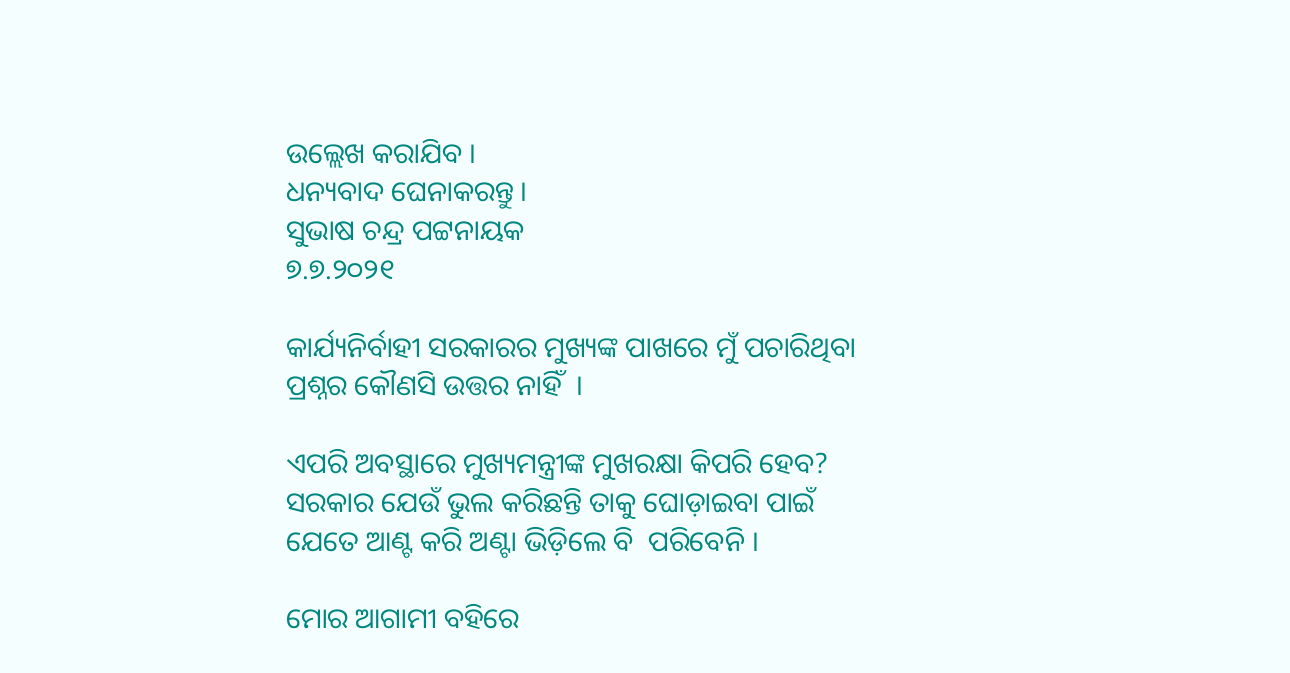ଉଲ୍ଲେଖ କରାଯିବ ।
ଧନ୍ୟବାଦ ଘେନାକରନ୍ତୁ ।
ସୁଭାଷ ଚନ୍ଦ୍ର ପଟ୍ଟନାୟକ
୭.୭.୨୦୨୧

କାର୍ଯ୍ୟନିର୍ବାହୀ ସରକାରର ମୁଖ୍ୟଙ୍କ ପାଖରେ ମୁଁ ପଚାରିଥିବା ପ୍ରଶ୍ନର କୌଣସି ଉତ୍ତର ନାହିଁ  ।

ଏପରି ଅବସ୍ଥାରେ ମୁଖ୍ୟମନ୍ତ୍ରୀଙ୍କ ମୁଖରକ୍ଷା କିପରି ହେବ?   ସରକାର ଯେଉଁ ଭୁଲ କରିଛନ୍ତି ତାକୁ ଘୋଡ଼ାଇବା ପାଇଁ  ଯେତେ ଆଣ୍ଟ କରି ଅଣ୍ଟା ଭିଡ଼ିଲେ ବି  ପରିବେନି ।

ମୋର ଆଗାମୀ ବହିରେ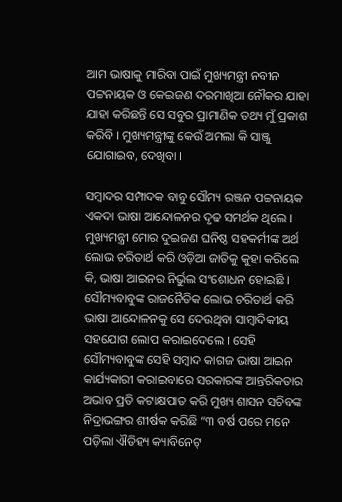ଆମ ଭାଷାକୁ ମାରିବା ପାଇଁ ମୁଖ୍ୟମନ୍ତ୍ରୀ ନବୀନ ପଟ୍ଟନାୟକ ଓ କେଇଜଣ ଦରମାଖିଆ ନୌକର ଯାହା ଯାହା କରିଛନ୍ତି ସେ ସବୁର ପ୍ରାମାଣିକ ତଥ୍ୟ ମୁଁ ପ୍ରକାଶ କରିବି । ମୁଖ୍ୟମନ୍ତ୍ରୀଙ୍କୁ କେଉଁ ଅମଲା କି ସାଞ୍ଜୁ ଯୋଗାଇବ, ଦେଖିବା ।

ସମ୍ବାଦର ସମ୍ପାଦକ ବାବୁ ସୌମ୍ୟ ରଞ୍ଜନ ପଟ୍ଟନାୟକ ଏକଦା ଭାଷା ଆନ୍ଦୋଳନର ଦୃଢ ସମର୍ଥକ ଥିଲେ । ମୁଖ୍ୟମନ୍ତ୍ରୀ ମୋର ଦୁଇଜଣ ଘନିଷ୍ଠ ସହକର୍ମୀଙ୍କ ଅର୍ଥ ଲୋଭ ଚରିତାର୍ଥ କରି ଓଡ଼ିଆ ଜାତିକୁ କୁହା କରିଲେ କି, ଭାଷା ଆଇନର ନିର୍ଭୁଲ ସଂଶୋଧନ ହୋଇଛି । ସୌମ୍ୟବାବୁଙ୍କ ରାଜନୈତିକ ଲୋଭ ଚରିତାର୍ଥ କରି ଭାଷା ଆନ୍ଦୋଳନକୁ ସେ ଦେଉଥିବା ସାମ୍ବାଦିକୀୟ ସହଯୋଗ ଲୋପ କରାଇଦେଲେ । ସେହି ସୌମ୍ୟବାବୁଙ୍କ ସେହି ସମ୍ବାଦ କାଗଜ ଭାଷା ଆଇନ କାର୍ଯ୍ୟକାରୀ କରାଇବାରେ ସରକାରଙ୍କ ଆନ୍ତରିକତାର ଅଭାବ ପ୍ରତି କଟାକ୍ଷପାତ କରି ମୁଖ୍ୟ ଶାସନ ସଚିବଙ୍କ ନିଦ୍ରାଭଙ୍ଗର ଶୀର୍ଷକ କରିଛି “୩ ବର୍ଷ ପରେ ମନେ ପଡ଼ିଲା ଐତିହ୍ୟ କ୍ୟାବିନେଟ୍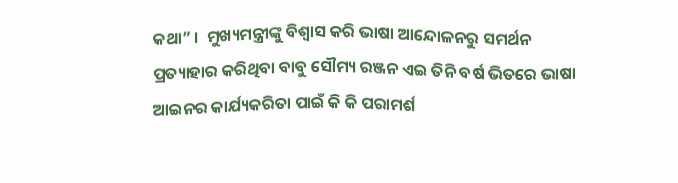କଥା” ।  ମୁଖ୍ୟମନ୍ତ୍ରୀଙ୍କୁ ବିଶ୍ଵାସ କରି ଭାଷା ଆନ୍ଦୋଳନରୁ ସମର୍ଥନ ପ୍ରତ୍ୟାହାର କରିଥିବା ବାବୁ ସୌମ୍ୟ ରଞ୍ଜନ ଏଇ ତିନି ବର୍ଷ ଭିତରେ ଭାଷା ଆଇନର କାର୍ଯ୍ୟକରିତା ପାଇଁ କି କି ପରାମର୍ଶ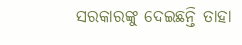ସରକାରଙ୍କୁ ଦେଇଛନ୍ତି ତାହା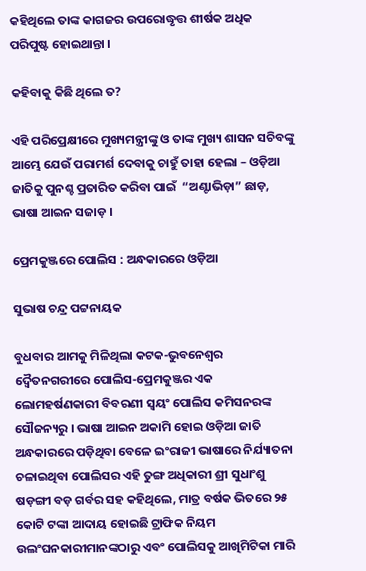କହିଥିଲେ ତାଙ୍କ କାଗଜର ଉପରୋଦ୍ଧୃତ୍ତ ଶୀର୍ଷକ ଅଧିକ ପରିପୁଷ୍ଟ ହୋଇଥାନ୍ତା ।

କହିବାକୁ କିଛି ଥିଲେ ତ?

ଏହି ପରିପ୍ରେକ୍ଷୀରେ ମୁଖ୍ୟମନ୍ତ୍ରୀଙ୍କୁ ଓ ତାଙ୍କ ମୁଖ୍ୟ ଶାସନ ସଚିବଙ୍କୁ ଆମ୍ଭେ ଯେଉଁ ପରାମର୍ଶ ଦେବାକୁ ଚାହୁଁ ତାହା ହେଲା – ଓଡ଼ିଆ ଜାତିକୁ ପୁନଶ୍ଚ ପ୍ରତାରିତ କରିବା ପାଇଁ  “ଅଣ୍ଟାଭିଡ଼ା” ଛାଡ଼, ଭାଷା ଆଇନ ସଜାଡ଼ ।

ପ୍ରେମକୁଞ୍ଜରେ ପୋଲିସ : ଅନ୍ଧକାରରେ ଓଡ଼ିଆ

ସୁଭାଷ ଚନ୍ଦ୍ର ପଟ୍ଟନାୟକ

ବୁଧବାର ଆମକୁ ମିଳିଥିଲା କଟକ-ଭୁବନେଶ୍ଵର ଦ୍ଵୈତନଗରୀରେ ପୋଲିସ-ପ୍ରେମକୁଞ୍ଜର ଏକ ଲୋମହର୍ଷଣକାରୀ ବିବରଣୀ ସ୍ଵୟଂ ପୋଲିସ କମିସନରଙ୍କ ସୌଜନ୍ୟରୁ । ଭାଷା ଆଇନ ଅକାମି ହୋଇ ଓଡ଼ିଆ ଜାତି ଅନ୍ଧକାରରେ ପଡ଼ିଥିବା ବେଳେ ଇଂରାଜୀ ଭାଷାରେ ନିର୍ଯ୍ୟାତନା ଚଳାଇଥିବା ପୋଲିସର ଏହି ତୁଙ୍ଗ ଅଧିକାରୀ ଶ୍ରୀ ସୁଧାଂଶୁ ଷଡ଼ଙ୍ଗୀ ବଡ଼ ଗର୍ବର ସହ କହିଥିଲେ, ମାତ୍ର ବର୍ଷକ ଭିତରେ ୨୫ କୋଟି ଟଙ୍କା ଆଦାୟ ହୋଇଛି ଟ୍ରାଫିକ ନିୟମ ଉଲଂଘନକାରୀମାନଙ୍କଠାରୁ ଏବଂ ପୋଲିସକୁ ଆଖିମିଟିକା ମାରି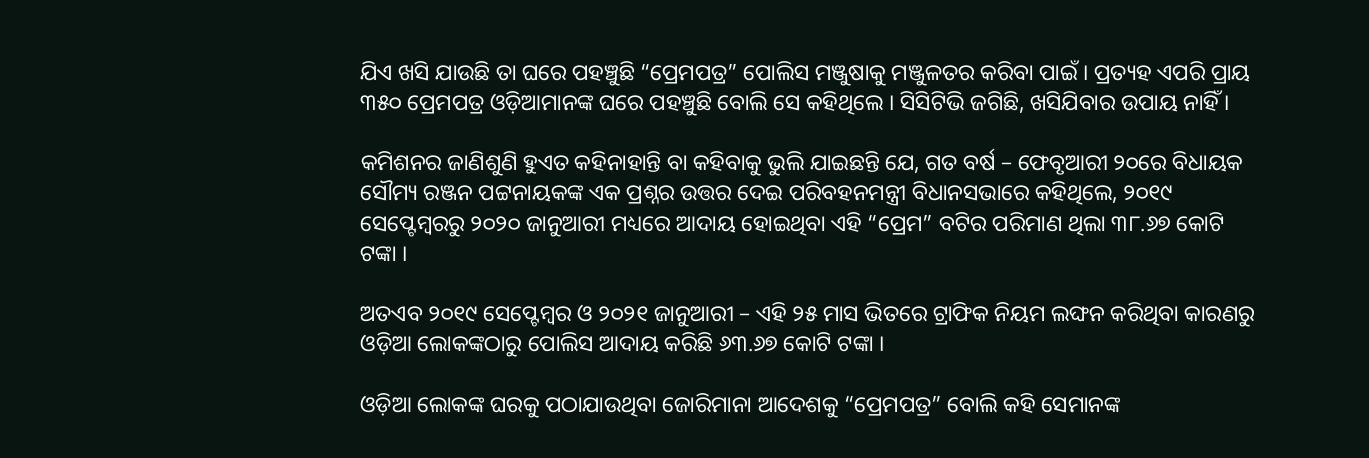ଯିଏ ଖସି ଯାଉଛି ତା ଘରେ ପହଞ୍ଚୁଛି “ପ୍ରେମପତ୍ର” ପୋଲିସ ମଞ୍ଜୁଷାକୁ ମଞ୍ଜୁଳତର କରିବା ପାଇଁ । ପ୍ରତ୍ୟହ ଏପରି ପ୍ରାୟ ୩୫୦ ପ୍ରେମପତ୍ର ଓଡ଼ିଆମାନଙ୍କ ଘରେ ପହଞ୍ଚୁଛି ବୋଲି ସେ କହିଥିଲେ । ସିସିଟିଭି ଜଗିଛି, ଖସିଯିବାର ଉପାୟ ନାହିଁ ।

କମିଶନର ଜାଣିଶୁଣି ହୁଏତ କହିନାହାନ୍ତି ବା କହିବାକୁ ଭୁଲି ଯାଇଛନ୍ତି ଯେ, ଗତ ବର୍ଷ – ଫେବୃଆରୀ ୨୦ରେ ବିଧାୟକ ସୌମ୍ୟ ରଞ୍ଜନ ପଟ୍ଟନାୟକଙ୍କ ଏକ ପ୍ରଶ୍ନର ଉତ୍ତର ଦେଇ ପରିବହନମନ୍ତ୍ରୀ ବିଧାନସଭାରେ କହିଥିଲେ, ୨୦୧୯ ସେପ୍ଟେମ୍ବରରୁ ୨୦୨୦ ଜାନୁଆରୀ ମଧ୍ୟରେ ଆଦାୟ ହୋଇଥିବା ଏହି “ପ୍ରେମ” ବଟିର ପରିମାଣ ଥିଲା ୩୮.୬୭ କୋଟି ଟଙ୍କା ।

ଅତଏବ ୨୦୧୯ ସେପ୍ଟେମ୍ବର ଓ ୨୦୨୧ ଜାନୁଆରୀ – ଏହି ୨୫ ମାସ ଭିତରେ ଟ୍ରାଫିକ ନିୟମ ଲଙ୍ଘନ କରିଥିବା କାରଣରୁ ଓଡ଼ିଆ ଲୋକଙ୍କଠାରୁ ପୋଲିସ ଆଦାୟ କରିଛି ୬୩.୬୭ କୋଟି ଟଙ୍କା ।

ଓଡ଼ିଆ ଲୋକଙ୍କ ଘରକୁ ପଠାଯାଉଥିବା ଜୋରିମାନା ଆଦେଶକୁ “ପ୍ରେମପତ୍ର” ବୋଲି କହି ସେମାନଙ୍କ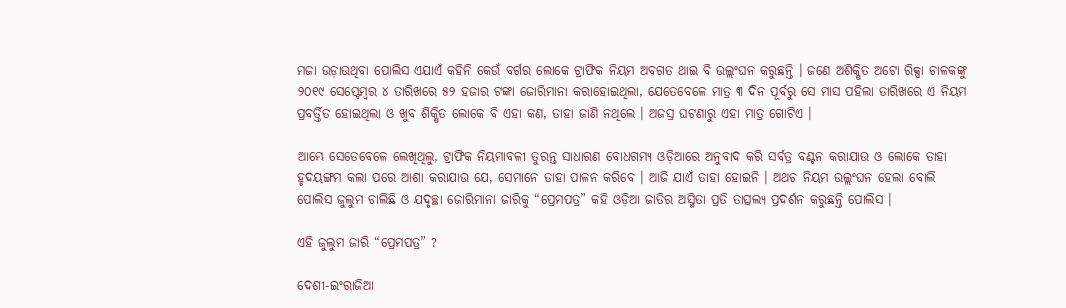ମଜା ଉଡ଼ାଉଥିବା ପୋଲିସ ଏଯାଏଁ କହିନି କେଉଁ ବର୍ଗର ଲୋକେ ଟ୍ରାଫିକ ନିୟମ ଅବଗତ ଥାଇ ବି ଉଲ୍ଲଂଘନ କରୁଛନ୍ତି । ଜଣେ ଅଶିକ୍ଷିତ ଅଟୋ ରିକ୍ସା ଚାଳକଙ୍କୁ ୨୦୧୯ ସେପ୍ଟେମ୍ବର ୪ ତାରିଖରେ ୫୨ ହଜାର ଟଙ୍କା ଜୋରିମାନା କରାହୋଇଥିଲା, ଯେତେବେଳେ ମାତ୍ର ୩ ଦିନ ପୂର୍ବରୁ ସେ ମାସ ପହିଲା ତାରିଖରେ ଏ ନିୟମ ପ୍ରବର୍ତ୍ତିତ ହୋଇଥିଲା ଓ ଖୁବ ଶିକ୍ଷିତ ଲୋକେ ବି ଏହା କଣ, ତାହା ଜାଣି ନଥିଲେ । ଅଜସ୍ର ଘଟଣାରୁ ଏହା ମାତ୍ର ଗୋଟିଏ ।

ଆମ୍ଭେ ସେତେବେଳେ ଲେଖିଥିଲୁ, ଟ୍ରାଫିକ ନିୟମାବଳୀ ତୁରନ୍ତ ସାଧାରଣ ବୋଧଗମ୍ୟ ଓଡ଼ିଆରେ ଅନୁବାଦ କରି ସର୍ବତ୍ର ବଣ୍ଟନ କରାଯାଉ ଓ ଲୋକେ ତାହା ହୃଦୟଙ୍ଗମ କଲା ପରେ ଆଶା କରାଯାଉ ଯେ, ସେମାନେ ତାହା ପାଳନ କରିବେ । ଆଜି ଯାଏଁ ତାହା ହୋଇନି । ଅଥଚ ନିୟମ ଉଲ୍ଲଂଘନ ହେଲା ବୋଲି ପୋଲିସ ଜୁଲୁମ ଚାଲିଛି ଓ ଯଦୃଚ୍ଛା ଜୋରିମାନା ଜାରିକୁ “ପ୍ରେମପତ୍ର” କହି ଓଡ଼ିଆ ଜାତିର ଅସ୍ମିତା ପ୍ରତି ତାତ୍ସଲ୍ୟ ପ୍ରଦର୍ଶନ କରୁଛନ୍ତି ପୋଲିସ ।

ଏହି ଜୁଲୁମ ଜାରି “ପ୍ରେମପତ୍ର” ?

ଦେଶୀ-ଇଂରାଜିଆ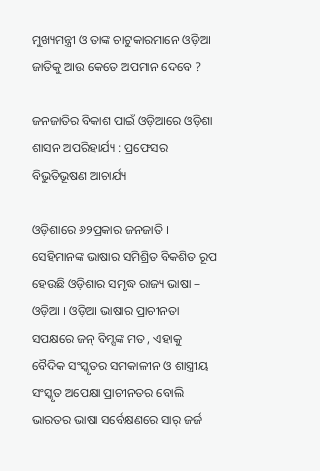ମୁଖ୍ୟମନ୍ତ୍ରୀ ଓ ତାଙ୍କ ଚାଟୁକାରମାନେ ଓଡ଼ିଆ ଜାତିକୁ ଆଉ କେତେ ଅପମାନ ଦେବେ ?

ଜନଜାତିର ବିକାଶ ପାଇଁ ଓଡ଼ିଆରେ ଓଡ଼ିଶା ଶାସନ ଅପରିହାର୍ଯ୍ୟ : ପ୍ରଫେସର ବିଭୁତିଭୂଷଣ ଆଚାର୍ଯ୍ୟ

ଓଡ଼ିଶାରେ ୬୨ପ୍ରକାର ଜନଜାତି । ସେହିମାନଙ୍କ ଭାଷାର ସମିଶ୍ରିତ ବିକଶିତ ରୂପ ହେଉଛି ଓଡ଼ିଶାର ସମୃଦ୍ଧ ରାଜ୍ୟ ଭାଷା – ଓଡ଼ିଆ । ଓଡ଼ିଆ ଭାଷାର ପ୍ରାଚୀନତା ସପକ୍ଷରେ ଜନ୍ ବିମ୍ସଙ୍କ ମତ , ଏହାକୁ ବୈଦିକ ସଂସ୍କୃତର ସମକାଳୀନ ଓ ଶାସ୍ତ୍ରୀୟ ସଂସ୍କୃତ ଅପେକ୍ଷା ପ୍ରାଚୀନତର ବୋଲି ଭାରତର ଭାଷା ସର୍ବେକ୍ଷଣରେ ସାର୍ ଜର୍ଜ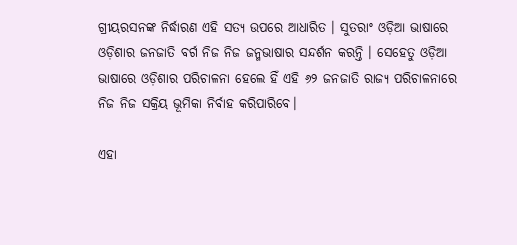ଗ୍ରୀୟରସନଙ୍କ ନିର୍ଦ୍ଧାରଣ ଏହି ସତ୍ୟ ଉପରେ ଆଧାରିତ । ସୁତରାଂ ଓଡ଼ିଆ ଭାଷାରେ ଓଡ଼ିଶାର ଜନଜାତି ବର୍ଗ ନିଜ ନିଜ ଜନ୍ମଭାଷାର ସନ୍ଦର୍ଶନ କରନ୍ତି । ସେହେତୁ ଓଡ଼ିଆ ଭାଷାରେ ଓଡ଼ିଶାର ପରିଚାଳନା ହେଲେ ହିଁ ଏହି ୬୨ ଜନଜାତି ରାଜ୍ୟ ପରିଚାଳନାରେ ନିଜ ନିଜ ସକ୍ରିୟ ଭୂମିକା ନିର୍ବାହ କରିପାରିବେ।

ଏହା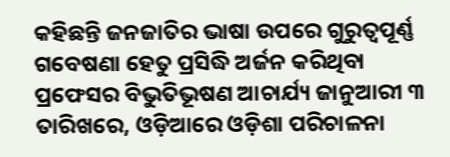କହିଛନ୍ତି ଜନଜାତିର ଭାଷା ଉପରେ ଗୁରୁତ୍ୱପୂର୍ଣ୍ଣ ଗବେଷଣା ହେତୁ ପ୍ରସିଦ୍ଧି ଅର୍ଜନ କରିଥିବା ପ୍ରଫେସର ବିଭୁତିଭୂଷଣ ଆଚାର୍ଯ୍ୟ ଜାନୁଆରୀ ୩ ତାରିଖରେ, ଓଡ଼ିଆରେ ଓଡ଼ିଶା ପରିଚାଳନା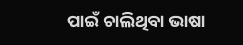ପାଇଁ ଚାଲିଥିବା ଭାଷା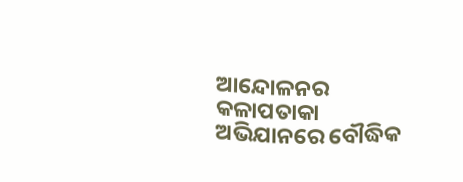ଆନ୍ଦୋଳନର କଳାପତାକା ଅଭିଯାନରେ ବୌଦ୍ଧିକ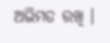ଅଭିମତ ରଖି ।